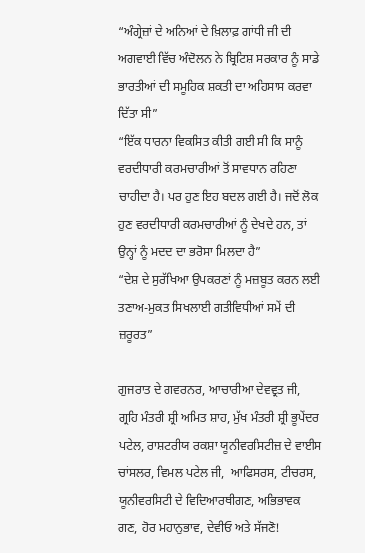“ਅੰਗ੍ਰੇਜ਼ਾਂ ਦੇ ਅਨਿਆਂ ਦੇ ਖ਼ਿਲਾਫ਼ ਗਾਂਧੀ ਜੀ ਦੀ ਅਗਵਾਈ ਵਿੱਚ ਅੰਦੋਲਨ ਨੇ ਬ੍ਰਿਟਿਸ਼ ਸਰਕਾਰ ਨੂੰ ਸਾਡੇ ਭਾਰਤੀਆਂ ਦੀ ਸਮੂਹਿਕ ਸ਼ਕਤੀ ਦਾ ਅਹਿਸਾਸ ਕਰਵਾ ਦਿੱਤਾ ਸੀ”
“ਇੱਕ ਧਾਰਨਾ ਵਿਕਸਿਤ ਕੀਤੀ ਗਈ ਸੀ ਕਿ ਸਾਨੂੰ ਵਰਦੀਧਾਰੀ ਕਰਮਚਾਰੀਆਂ ਤੋਂ ਸਾਵਧਾਨ ਰਹਿਣਾ ਚਾਹੀਦਾ ਹੈ। ਪਰ ਹੁਣ ਇਹ ਬਦਲ ਗਈ ਹੈ। ਜਦੋਂ ਲੋਕ ਹੁਣ ਵਰਦੀਧਾਰੀ ਕਰਮਚਾਰੀਆਂ ਨੂੰ ਦੇਖਦੇ ਹਨ, ਤਾਂ ਉਨ੍ਹਾਂ ਨੂੰ ਮਦਦ ਦਾ ਭਰੋਸਾ ਮਿਲਦਾ ਹੈ”
“ਦੇਸ਼ ਦੇ ਸੁਰੱਖਿਆ ਉਪਕਰਣਾਂ ਨੂੰ ਮਜ਼ਬੂਤ ਕਰਨ ਲਈ ਤਣਾਅ-ਮੁਕਤ ਸਿਖਲਾਈ ਗਤੀਵਿਧੀਆਂ ਸਮੇਂ ਦੀ ਜ਼ਰੂਰਤ”

ਗੁਜਰਾਤ ਦੇ ਗਵਰਨਰ, ਆਚਾਰੀਆ ਦੇਵਵ੍ਰਤ ਜੀ, ਗ੍ਰਹਿ ਮੰਤਰੀ ਸ਼੍ਰੀ ਅਮਿਤ ਸ਼ਾਹ, ਮੁੱਖ ਮੰਤਰੀ ਸ਼੍ਰੀ ਭੂਪੇਂਦਰ ਪਟੇਲ, ਰਾਸ਼‍ਟਰੀਯ ਰਕਸ਼ਾ ਯੂਨੀਵਰਸਿਟੀਜ਼ ਦੇ ਵਾਈਸ ਚਾਂਸਲਰ, ਵਿਮਲ ਪਟੇਲ ਜੀ,  ਆਫਿਸਰਸ, ਟੀਚਰਸ, ਯੂਨੀਵਰਸਿਟੀ ਦੇ ਵਿਦਿਆਰਥੀਗਣ, ਅਭਿਭਾਵਕ ਗਣ, ਹੋਰ ਮਹਾਨੁਭਾਵ, ਦੇਵੀਓ ਅਤੇ ਸੱਜਣੋ!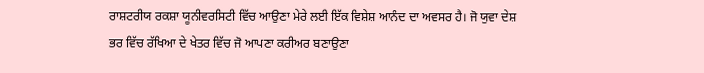ਰਾਸ਼ਟਰੀਯ ਰਕਸ਼ਾ ਯੂਨੀਵਰਸਿਟੀ ਵਿੱਚ ਆਉਣਾ ਮੇਰੇ ਲਈ ਇੱਕ ਵਿਸ਼ੇਸ਼ ਆਨੰਦ ਦਾ ਅਵਸਰ ਹੈ। ਜੋ ਯੁਵਾ ਦੇਸ਼ ਭਰ ਵਿੱਚ ਰੱਖਿਆ ਦੇ ਖੇਤਰ ਵਿੱਚ ਜੋ ਆਪਣਾ ਕਰੀਅਰ ਬਣਾਉਣਾ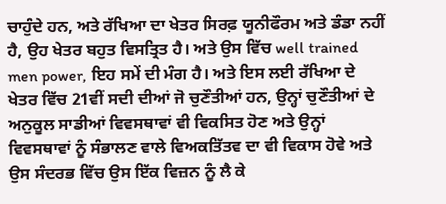ਚਾਹੁੰਦੇ ਹਨ, ਅਤੇ ਰੱਖਿਆ ਦਾ ਖੇਤਰ ਸਿਰਫ਼ ਯੂਨੀਫੌਰਮ ਅਤੇ ਡੰਡਾ ਨਹੀਂ ਹੈ, ਉਹ ਖੇਤਰ ਬਹੁਤ ਵਿਸਤ੍ਰਿਤ ਹੈ। ਅਤੇ ਉਸ ਵਿੱਚ well trained men power, ਇਹ ਸਮੇਂ ਦੀ ਮੰਗ ਹੈ। ਅਤੇ ਇਸ ਲਈ ਰੱਖਿਆ ਦੇ ਖੇਤਰ ਵਿੱਚ 21ਵੀਂ ਸਦੀ ਦੀਆਂ ਜੋ ਚੁਣੌਤੀਆਂ ਹਨ, ਉਨ੍ਹਾਂ ਚੁਣੌਤੀਆਂ ਦੇ ਅਨੁਕੂਲ ਸਾਡੀਆਂ ਵਿਵਸ‍ਥਾਵਾਂ ਵੀ ਵਿਕਸਿਤ ਹੋਣ ਅਤੇ ਉਨ੍ਹਾਂ ਵਿਵਸ‍ਥਾਵਾਂ ਨੂੰ ਸੰਭਾਲਣ ਵਾਲੇ ਵਿਅਕਤਿੱਤਵ ਦਾ ਵੀ ਵਿਕਾਸ ਹੋਵੇ ਅਤੇ ਉਸ ਸੰਦਰਭ ਵਿੱਚ ਉਸ ਇੱਕ ਵਿਜ਼ਨ ਨੂੰ ਲੈ ਕੇ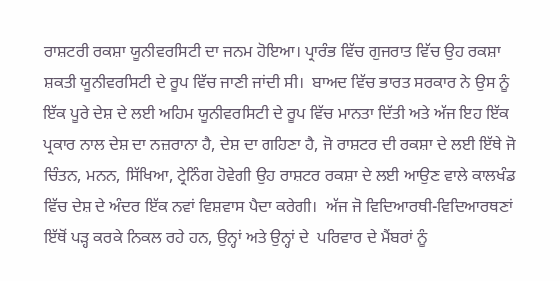ਰਾਸ਼ਟਰੀ ਰਕਸ਼ਾ ਯੂਨੀਵਰਸਿਟੀ ਦਾ ਜਨ‍ਮ ਹੋਇਆ। ਪ੍ਰਾਰੰਭ ਵਿੱਚ ਗੁਜਰਾਤ ਵਿੱਚ ਉਹ ਰਕਸ਼ਾ ਸ਼ਕਤੀ ਯੂਨੀਵਰਸਿਟੀ ਦੇ ਰੂਪ ਵਿੱਚ ਜਾਣੀ ਜਾਂਦੀ ਸੀ।  ਬਾਅਦ ਵਿੱਚ ਭਾਰਤ ਸਰਕਾਰ ਨੇ ਉਸ ਨੂੰ ਇੱਕ ਪੂਰੇ ਦੇਸ਼ ਦੇ ਲਈ ਅਹਿਮ ਯੂਨੀਵਰਸਿਟੀ ਦੇ ਰੂਪ ਵਿੱਚ ਮਾਨਤਾ ਦਿੱਤੀ ਅਤੇ ਅੱਜ ਇਹ ਇੱਕ ਪ੍ਰਕਾਰ ਨਾਲ ਦੇਸ਼ ਦਾ ਨਜ਼ਰਾਨਾ ਹੈ, ਦੇਸ਼ ਦਾ ਗਹਿਣਾ ਹੈ, ਜੋ ਰਾਸ਼‍ਟਰ ਦੀ ਰਕਸ਼ਾ ਦੇ ਲਈ ਇੱਥੇ ਜੋ ਚਿੰਤਨ, ਮਨਨ, ਸਿੱਖਿਆ, ਟ੍ਰੇਨਿੰਗ ਹੋਵੇਗੀ ਉਹ ਰਾਸ਼‍ਟਰ ਰਕਸ਼ਾ ਦੇ ਲਈ ਆਉਣ ਵਾਲੇ ਕਾਲਖੰਡ ਵਿੱਚ ਦੇਸ਼ ਦੇ ਅੰਦਰ ਇੱਕ ਨਵਾਂ ਵਿਸ਼‍ਵਾਸ ਪੈਦਾ ਕਰੇਗੀ।  ਅੱਜ ਜੋ ਵਿਦਿਆਰਥੀ-ਵਿਦਿਆਰਥਣਾਂ ਇੱਥੋਂ ਪੜ੍ਹ ਕਰਕੇ ਨਿਕਲ ਰਹੇ ਹਨ, ਉਨ੍ਹਾਂ ਅਤੇ ਉਨ੍ਹਾਂ ਦੇ  ਪਰਿਵਾਰ ਦੇ ਮੈਂਬਰਾਂ ਨੂੰ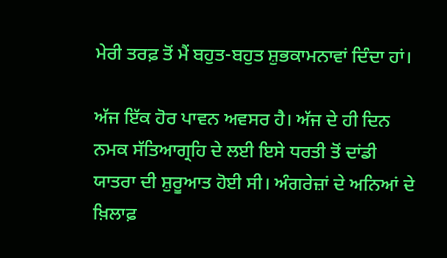ਮੇਰੀ ਤਰਫ਼ ਤੋਂ ਮੈਂ ਬਹੁਤ-ਬਹੁਤ ਸ਼ੁਭਕਾਮਨਾਵਾਂ ਦਿੰਦਾ ਹਾਂ।

ਅੱਜ ਇੱਕ ਹੋਰ ਪਾਵਨ ਅਵਸਰ ਹੈ। ਅੱਜ ਦੇ ਹੀ ਦਿਨ ਨਮਕ ਸੱਤਿਆਗ੍ਰਹਿ ਦੇ ਲਈ ਇਸੇ ਧਰਤੀ ਤੋਂ ਦਾਂਡੀ ਯਾਤਰਾ ਦੀ ਸ਼ੁਰੂਆਤ ਹੋਈ ਸੀ। ਅੰਗਰੇਜ਼ਾਂ ਦੇ ਅਨਿਆਂ ਦੇ ਖ਼ਿਲਾਫ਼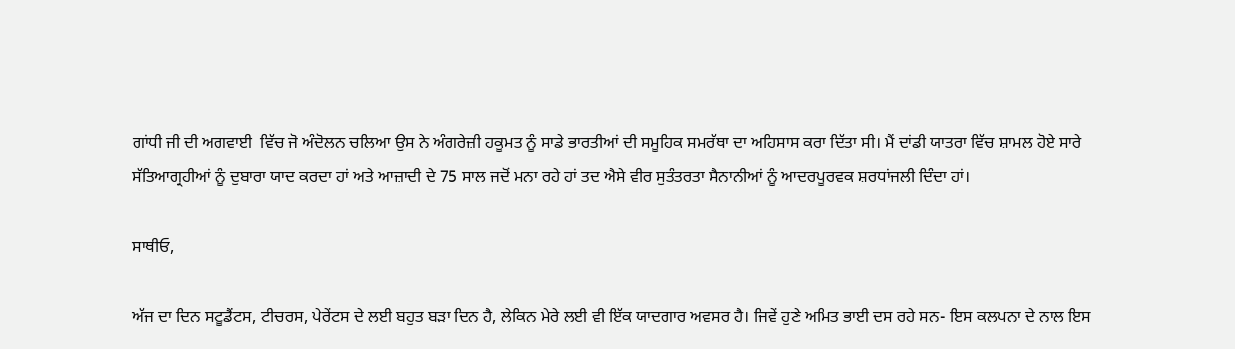ਗਾਂਧੀ ਜੀ ਦੀ ਅਗਵਾਈ  ਵਿੱਚ ਜੋ ਅੰਦੋਲਨ ਚਲਿਆ ਉਸ ਨੇ ਅੰਗਰੇਜ਼ੀ ਹਕੂਮਤ ਨੂੰ ਸਾਡੇ ਭਾਰਤੀਆਂ ਦੀ ਸਮੂਹਿਕ ਸਮਰੱਥਾ ਦਾ ਅਹਿਸਾਸ ਕਰਾ ਦਿੱਤਾ ਸੀ। ਮੈਂ ਦਾਂਡੀ ਯਾਤਰਾ ਵਿੱਚ ਸ਼ਾਮਲ ਹੋਏ ਸਾਰੇ ਸੱਤਿਆਗ੍ਰਹੀਆਂ ਨੂੰ ਦੁਬਾਰਾ ਯਾਦ ਕਰਦਾ ਹਾਂ ਅਤੇ ਆਜ਼ਾਦੀ ਦੇ 75 ਸਾਲ ਜਦੋਂ ਮਨਾ ਰਹੇ ਹਾਂ ਤਦ ਐਸੇ ਵੀਰ ਸੁਤੰਤਰਤਾ ਸੈਨਾਨੀਆਂ ਨੂੰ ਆਦਰਪੂਰਵਕ ਸ਼ਰਧਾਂਜਲੀ ਦਿੰਦਾ ਹਾਂ।

ਸਾਥੀਓ,

ਅੱਜ ਦਾ ਦਿਨ ਸਟੂਡੈਂਟਸ, ਟੀਚਰਸ, ਪੇਰੇਂਟਸ ਦੇ ਲਈ ਬਹੁਤ ਬੜਾ ਦਿਨ ਹੈ, ਲੇਕਿਨ ਮੇਰੇ ਲਈ ਵੀ ਇੱਕ ਯਾਦਗਾਰ ਅਵਸਰ ਹੈ। ਜਿਵੇਂ ਹੁਣੇ ਅਮਿਤ ਭਾਈ ਦਸ ਰਹੇ ਸਨ- ਇਸ ਕਲਪਨਾ ਦੇ ਨਾਲ ਇਸ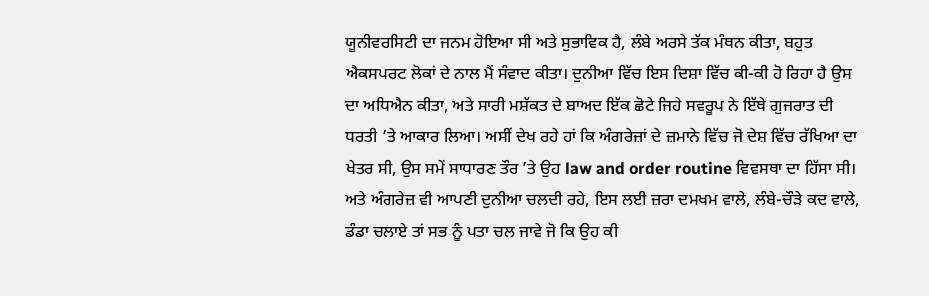ਯੂਨੀਵਰਸਿਟੀ ਦਾ ਜਨਮ ਹੋਇਆ ਸੀ ਅਤੇ ਸੁਭਾਵਿਕ ਹੈ, ਲੰਬੇ ਅਰਸੇ ਤੱਕ ਮੰਥਨ ਕੀਤਾ, ਬਹੁਤ ਐਕਸਪਰਟ ਲੋਕਾਂ ਦੇ ਨਾਲ ਮੈਂ ਸੰਵਾਦ ਕੀਤਾ। ਦੁਨੀਆ ਵਿੱਚ ਇਸ‍ ਦਿਸ਼ਾ ਵਿੱਚ ਕੀ-ਕੀ ਹੋ ਰਿਹਾ ਹੈ ਉਸ ਦਾ ਅਧਿਐਨ ਕੀਤਾ, ਅਤੇ ਸਾਰੀ ਮਸ਼ੱਕਤ ਦੇ ਬਾਅਦ ਇੱਕ ਛੋਟੇ ਜਿਹੇ ਸਵਰੂਪ ਨੇ ਇੱਥੇ ਗੁਜਰਾਤ ਦੀ ਧਰਤੀ ’ਤੇ ਆਕਾਰ ਲਿਆ। ਅਸੀਂ ਦੇਖ ਰਹੇ ਹਾਂ ਕਿ ਅੰਗਰੇਜ਼ਾਂ ਦੇ ਜ਼ਮਾਨੇ ਵਿੱਚ ਜੋ ਦੇਸ਼ ਵਿੱਚ ਰੱਖਿਆ ਦਾ ਖੇਤਰ ਸੀ, ਉਸ ਸਮੇਂ ਸਾਧਾਰਣ ਤੌਰ ’ਤੇ ਉਹ law and order routine ਵਿਵਸਥਾ ਦਾ ਹਿੱਸਾ ਸੀ। ਅਤੇ ਅੰਗਰੇਜ਼ ਵੀ ਆਪਣੀ ਦੁਨੀਆ ਚਲਦੀ ਰਹੇ, ਇਸ ਲਈ ਜ਼ਰਾ ਦਮਖਮ ਵਾਲੇ, ਲੰਬੇ-ਚੌੜੇ ਕਦ ਵਾਲੇ, ਡੰਡਾ ਚਲਾਏ ਤਾਂ ਸਭ ਨੂੰ ਪਤਾ ਚਲ ਜਾਵੇ ਜੋ ਕਿ ਉਹ ਕੀ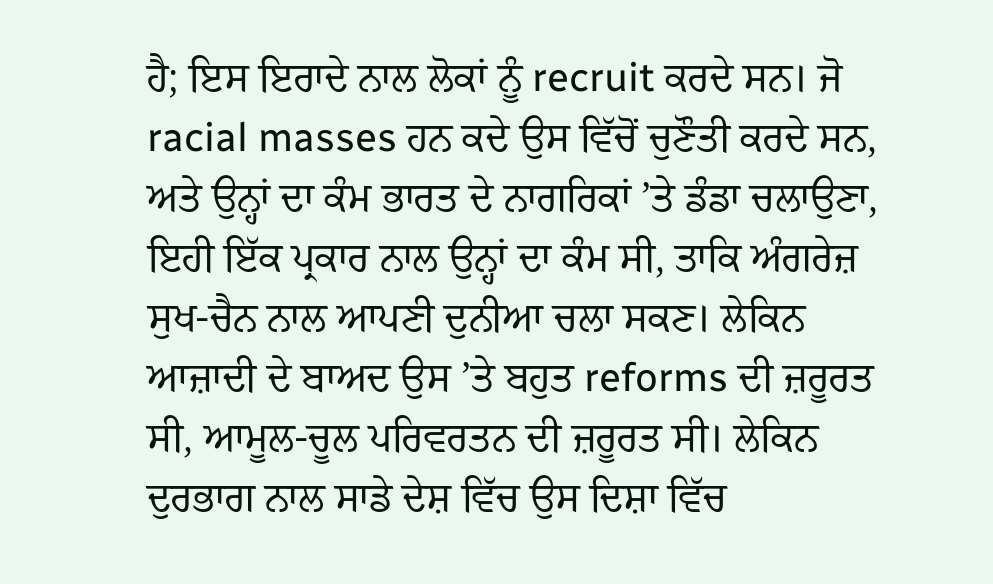ਹੈ; ਇਸ ਇਰਾਦੇ ਨਾਲ ਲੋਕਾਂ ਨੂੰ recruit ਕਰਦੇ ਸਨ। ਜੋ racial masses ਹਨ ਕਦੇ ਉਸ ਵਿੱਚੋਂ ਚੁਣੌਤੀ ਕਰਦੇ ਸਨ, ਅਤੇ ਉਨ੍ਹਾਂ ਦਾ ਕੰਮ ਭਾਰਤ ਦੇ ਨਾਗਰਿਕਾਂ ’ਤੇ ਡੰਡਾ ਚਲਾਉਣਾ, ਇਹੀ ਇੱਕ ਪ੍ਰਕਾਰ ਨਾਲ ਉਨ੍ਹਾਂ ਦਾ ਕੰਮ ਸੀ, ਤਾਕਿ ਅੰਗਰੇਜ਼ ਸੁਖ-ਚੈਨ ਨਾਲ ਆਪਣੀ ਦੁਨੀਆ ਚਲਾ ਸਕਣ। ਲੇਕਿਨ ਆਜ਼ਾਦੀ ਦੇ ਬਾਅਦ ਉਸ ’ਤੇ ਬਹੁਤ reforms ਦੀ ਜ਼ਰੂਰਤ ਸੀ, ਆਮੂਲ-ਚੂਲ ਪਰਿਵਰਤਨ ਦੀ ਜ਼ਰੂਰਤ ਸੀ। ਲੇਕਿਨ ਦੁਰਭਾਗ ਨਾਲ ਸਾਡੇ ਦੇਸ਼ ਵਿੱਚ ਉਸ ਦਿਸ਼ਾ ਵਿੱਚ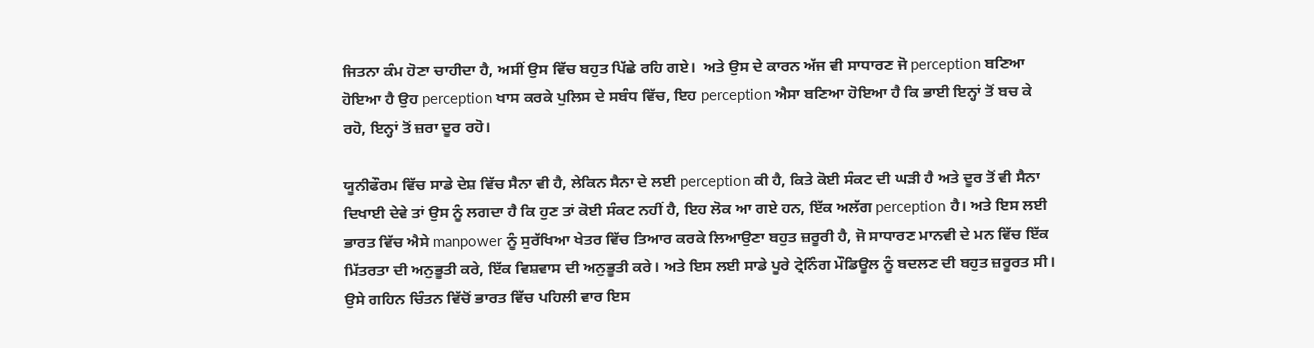ਜਿਤਨਾ ਕੰਮ ਹੋਣਾ ਚਾਹੀਦਾ ਹੈ, ਅਸੀਂ ਉਸ ਵਿੱਚ ਬਹੁਤ ਪਿੱਛੇ ਰਹਿ ਗਏ।  ਅਤੇ ਉਸ ਦੇ ਕਾਰਨ ਅੱਜ ਵੀ ਸਾਧਾਰਣ ਜੋ perception ਬਣਿਆ ਹੋਇਆ ਹੈ ਉਹ perception ਖਾਸ ਕਰਕੇ ਪੁਲਿਸ ਦੇ ਸਬੰਧ ਵਿੱਚ, ਇਹ perception ਐਸਾ ਬਣਿਆ ਹੋਇਆ ਹੈ ਕਿ ਭਾਈ ਇਨ੍ਹਾਂ ਤੋਂ ਬਚ ਕੇ ਰਹੋ, ਇਨ੍ਹਾਂ ਤੋਂ ਜ਼ਰਾ ਦੂਰ ਰਹੋ।

ਯੂਨੀਫੌਰਮ ਵਿੱਚ ਸਾਡੇ ਦੇਸ਼ ਵਿੱਚ ਸੈਨਾ ਵੀ ਹੈ, ਲੇਕਿਨ ਸੈਨਾ ਦੇ ਲਈ perception ਕੀ ਹੈ, ਕਿਤੇ ਕੋਈ ਸੰਕਟ ਦੀ ਘੜੀ ਹੈ ਅਤੇ ਦੂਰ ਤੋਂ ਵੀ ਸੈਨਾ ਦਿਖਾਈ ਦੇਵੇ ਤਾਂ ਉਸ ਨੂੰ ਲਗਦਾ ਹੈ ਕਿ ਹੁਣ ਤਾਂ ਕੋਈ ਸੰਕਟ ਨਹੀਂ ਹੈ, ਇਹ ਲੋਕ ਆ ਗਏ ਹਨ, ਇੱਕ ਅਲੱਗ perception ਹੈ। ਅਤੇ ਇਸ ਲਈ ਭਾਰਤ ਵਿੱਚ ਐਸੇ manpower ਨੂੰ ਸੁਰੱਖਿਆ ਖੇਤਰ ਵਿੱਚ ਤਿਆਰ ਕਰਕੇ ਲਿਆਉਣਾ ਬਹੁਤ ਜ਼ਰੂਰੀ ਹੈ, ਜੋ ਸਾਧਾਰਣ ਮਾਨਵੀ ਦੇ ਮਨ ਵਿੱਚ ਇੱਕ ਮਿੱਤਰਤਾ ਦੀ ਅਨੁਭੂਤੀ ਕਰੇ, ਇੱਕ ਵਿਸ਼ਵਾਸ ਦੀ ਅਨੁਭੂਤੀ ਕਰੇ। ਅਤੇ ਇਸ ਲਈ ਸਾਡੇ ਪੂਰੇ ਟ੍ਰੇਨਿੰਗ ਮੌਡਿਊਲ ਨੂੰ ਬਦਲਣ ਦੀ ਬਹੁਤ ਜ਼ਰੂਰਤ ਸੀ। ਉਸੇ ਗਹਿਨ ਚਿੰਤਨ ਵਿੱਚੋਂ ਭਾਰਤ ਵਿੱਚ ਪਹਿਲੀ ਵਾਰ ਇਸ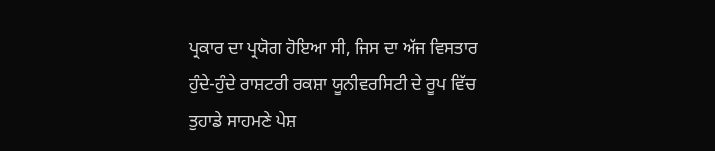ਪ੍ਰਕਾਰ ਦਾ ਪ੍ਰਯੋਗ ਹੋਇਆ ਸੀ, ਜਿਸ ਦਾ ਅੱਜ ਵਿਸਤਾਰ ਹੁੰਦੇ-ਹੁੰਦੇ ਰਾਸ਼ਟਰੀ ਰਕਸ਼ਾ ਯੂਨੀਵਰਸਿਟੀ ਦੇ ਰੂਪ ਵਿੱਚ ਤੁਹਾਡੇ ਸਾਹਮਣੇ ਪੇਸ਼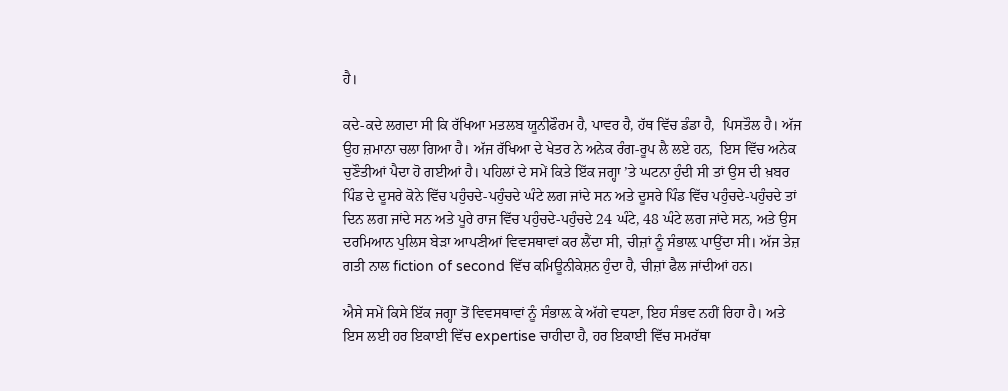ਹੈ।

ਕਦੇ-ਕਦੇ ਲਗਦਾ ਸੀ ਕਿ ਰੱਖਿਆ ਮਤਲਬ ਯੂਨੀਫੌਰਮ ਹੈ, ਪਾਵਰ ਹੈ, ਹੱਥ ਵਿੱਚ ਡੰਡਾ ਹੈ,  ਪਿਸਤੌਲ ਹੈ। ਅੱਜ ਉਹ ਜ਼ਮਾਨਾ ਚਲਾ ਗਿਆ ਹੈ। ਅੱਜ ਰੱਖਿਆ ਦੇ ਖੇਤਰ ਨੇ ਅਨੇਕ ਰੰਗ-ਰੂਪ ਲੈ ਲਏ ਹਨ,  ਇਸ ਵਿੱਚ ਅਨੇਕ ਚੁਣੌਤੀਆਂ ਪੈਦਾ ਹੋ ਗਈਆਂ ਹੈ। ਪਹਿਲਾਂ ਦੇ ਸਮੇਂ ਕਿਤੇ ਇੱਕ ਜਗ੍ਹਾ ’ਤੇ ਘਟਨਾ ਹੁੰਦੀ ਸੀ ਤਾਂ ਉਸ ਦੀ ਖ਼ਬਰ ਪਿੰਡ ਦੇ ਦੂਸਰੇ ਕੋਨੇ ਵਿੱਚ ਪਹੁੰਚਦੇ-ਪਹੁੰਚਦੇ ਘੰਟੇ ਲਗ ਜਾਂਦੇ ਸਨ ਅਤੇ ਦੂਸਰੇ ਪਿੰਡ ਵਿੱਚ ਪਹੁੰਚਦੇ-ਪਹੁੰਚਦੇ ਤਾਂ ਦਿਨ ਲਗ ਜਾਂਦੇ ਸਨ ਅਤੇ ਪੂਰੇ ਰਾਜ ਵਿੱਚ ਪਹੁੰਚਦੇ-ਪਹੁੰਚਦੇ 24 ਘੰਟੇ, 48 ਘੰਟੇ ਲਗ ਜਾਂਦੇ ਸਨ, ਅਤੇ ਉਸ ਦਰਮਿਆਨ ਪੁਲਿਸ ਬੇੜਾ ਆਪਣੀਆਂ ਵਿਵਸਥਾਵਾਂ ਕਰ ਲੈਂਦਾ ਸੀ, ਚੀਜ਼ਾਂ ਨੂੰ ਸੰਭਾਲ਼ ਪਾਉਂਦਾ ਸੀ। ਅੱਜ ਤੇਜ਼ ਗਤੀ ਨਾਲ fiction of second ਵਿੱਚ ਕਮਿਊਨੀਕੇਸ਼ਨ ਹੁੰਦਾ ਹੈ, ਚੀਜ਼ਾਂ ਫੈਲ ਜਾਂਦੀਆਂ ਹਨ।

ਐਸੇ ਸਮੇਂ ਕਿਸੇ ਇੱਕ ਜਗ੍ਹਾ ਤੋਂ ਵਿਵਸਥਾਵਾਂ ਨੂੰ ਸੰਭਾਲ਼ ਕੇ ਅੱਗੇ ਵਧਣਾ, ਇਹ ਸੰਭਵ ਨਹੀਂ ਰਿਹਾ ਹੈ। ਅਤੇ ਇਸ ਲਈ ਹਰ ਇਕਾਈ ਵਿੱਚ expertise ਚਾਹੀਦਾ ਹੈ, ਹਰ ਇਕਾਈ ਵਿੱਚ ਸਮਰੱਥਾ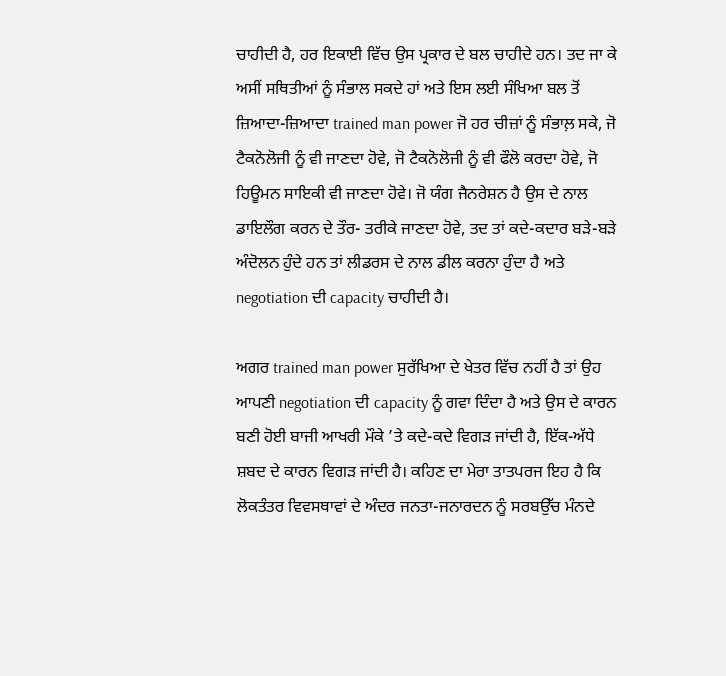ਚਾਹੀਦੀ ਹੈ, ਹਰ ਇਕਾਈ ਵਿੱਚ ਉਸ ਪ੍ਰਕਾਰ ਦੇ ਬਲ ਚਾਹੀਦੇ ਹਨ। ਤਦ ਜਾ ਕੇ ਅਸੀਂ ਸਥਿਤੀਆਂ ਨੂੰ ਸੰਭਾਲ ਸਕਦੇ ਹਾਂ ਅਤੇ ਇਸ ਲਈ ਸੰਖਿਆ ਬਲ ਤੋਂ ਜ਼ਿਆਦਾ-ਜ਼ਿਆਦਾ trained man power ਜੋ ਹਰ ਚੀਜ਼ਾਂ ਨੂੰ ਸੰਭਾਲ਼ ਸਕੇ, ਜੋ ਟੈਕਨੋਲੋਜੀ ਨੂੰ ਵੀ ਜਾਣਦਾ ਹੋਵੇ, ਜੋ ਟੈਕਨੋਲੋਜੀ ਨੂੰ ਵੀ ਫੌਲੋ ਕਰਦਾ ਹੋਵੇ, ਜੋ ਹਿਊਮਨ ਸਾਇਕੀ ਵੀ ਜਾਣਦਾ ਹੋਵੇ। ਜੋ ਯੰਗ ਜੈਨਰੇਸ਼ਨ ਹੈ ਉਸ ਦੇ ਨਾਲ ਡਾਇਲੌਗ ਕਰਨ ਦੇ ਤੌਰ- ਤਰੀਕੇ ਜਾਣਦਾ ਹੋਵੇ, ਤਦ ਤਾਂ ਕਦੇ-ਕਦਾਰ ਬੜੇ-ਬੜੇ ਅੰਦੋਲਨ ਹੁੰਦੇ ਹਨ ਤਾਂ ਲੀਡਰਸ ਦੇ ਨਾਲ ਡੀਲ ਕਰਨਾ ਹੁੰਦਾ ਹੈ ਅਤੇ negotiation ਦੀ capacity ਚਾਹੀਦੀ ਹੈ।

ਅਗਰ trained man power ਸੁਰੱਖਿਆ ਦੇ ਖੇਤਰ ਵਿੱਚ ਨਹੀਂ ਹੈ ਤਾਂ ਉਹ ਆਪਣੀ negotiation ਦੀ capacity ਨੂੰ ਗਵਾ ਦਿੰਦਾ ਹੈ ਅਤੇ ਉਸ ਦੇ ਕਾਰਨ ਬਣੀ ਹੋਈ ਬਾਜੀ ਆਖਰੀ ਮੌਕੇ ’ਤੇ ਕਦੇ-ਕਦੇ ਵਿਗੜ ਜਾਂਦੀ ਹੈ, ਇੱਕ-ਅੱਧੇ ਸ਼ਬਦ ਦੇ ਕਾਰਨ ਵਿਗੜ ਜਾਂਦੀ ਹੈ। ਕਹਿਣ ਦਾ ਮੇਰਾ ਤਾਤਪਰਜ ਇਹ ਹੈ ਕਿ ਲੋਕਤੰਤਰ ਵਿਵਸਥਾਵਾਂ ਦੇ ਅੰਦਰ ਜਨਤਾ-ਜਨਾਰਦਨ ਨੂੰ ਸਰਬਉੱਚ ਮੰਨਦੇ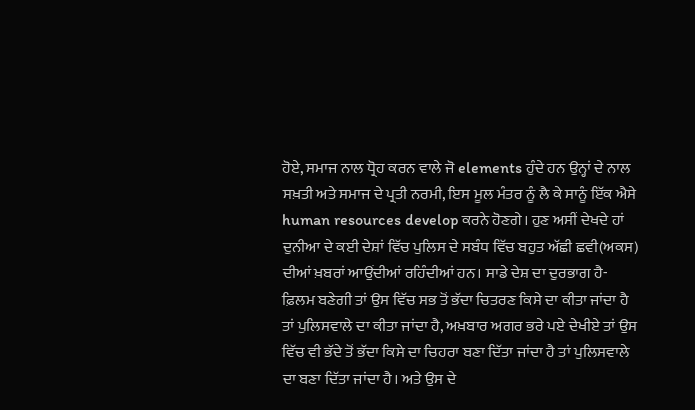ਹੋਏ, ਸਮਾਜ ਨਾਲ ਧ੍ਰੋਹ ਕਰਨ ਵਾਲੇ ਜੋ elements ਹੁੰਦੇ ਹਨ ਉਨ੍ਹਾਂ ਦੇ ਨਾਲ ਸਖ਼ਤੀ ਅਤੇ ਸਮਾਜ ਦੇ ਪ੍ਰਤੀ ਨਰਮੀ, ਇਸ ਮੂਲ ਮੰਤਰ ਨੂੰ ਲੈ ਕੇ ਸਾਨੂੰ ਇੱਕ ਐਸੇ human resources develop ਕਰਨੇ ਹੋਣਗੇ। ਹੁਣ ਅਸੀਂ ਦੇਖਦੇ ਹਾਂ ਦੁਨੀਆ ਦੇ ਕਈ ਦੇਸ਼ਾਂ ਵਿੱਚ ਪੁਲਿਸ ਦੇ ਸਬੰਧ ਵਿੱਚ ਬਹੁਤ ਅੱਛੀ ਛਵੀ(ਅਕਸ) ਦੀਆਂ ਖ਼ਬਰਾਂ ਆਉਂਦੀਆਂ ਰਹਿੰਦੀਆਂ ਹਨ। ਸਾਡੇ ਦੇਸ਼ ਦਾ ਦੁਰਭਾਗ ਹੈ- ਫ਼ਿਲਮ ਬਣੇਗੀ ਤਾਂ ਉਸ ਵਿੱਚ ਸਭ ਤੋਂ ਭੱਦਾ ਚਿਤਰਣ ਕਿਸੇ ਦਾ ਕੀਤਾ ਜਾਂਦਾ ਹੈ ਤਾਂ ਪੁਲਿਸਵਾਲੇ ਦਾ ਕੀਤਾ ਜਾਂਦਾ ਹੈ, ਅਖ਼ਬਾਰ ਅਗਰ ਭਰੇ ਪਏ ਦੇਖੀਏ ਤਾਂ ਉਸ ਵਿੱਚ ਵੀ ਭੱਦੇ ਤੋਂ ਭੱਦਾ ਕਿਸੇ ਦਾ ਚਿਹਰਾ ਬਣਾ ਦਿੱਤਾ ਜਾਂਦਾ ਹੈ ਤਾਂ ਪੁਲਿਸਵਾਲੇ ਦਾ ਬਣਾ ਦਿੱਤਾ ਜਾਂਦਾ ਹੈ। ਅਤੇ ਉਸ ਦੇ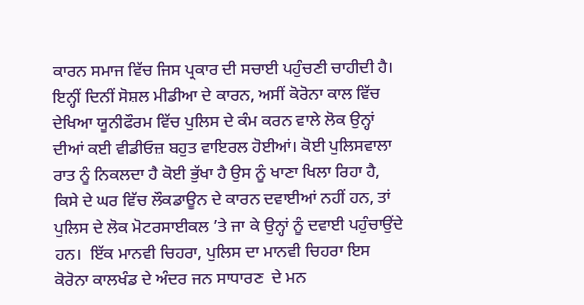ਕਾਰਨ ਸਮਾਜ ਵਿੱਚ ਜਿਸ ਪ੍ਰਕਾਰ ਦੀ ਸਚਾਈ ਪਹੁੰਚਣੀ ਚਾਹੀਦੀ ਹੈ। ਇਨ੍ਹੀਂ ਦਿਨੀਂ ਸੋਸ਼ਲ ਮੀਡੀਆ ਦੇ ਕਾਰਨ, ਅਸੀਂ ਕੋਰੋਨਾ ਕਾਲ ਵਿੱਚ ਦੇਖਿਆ ਯੂਨੀਫੌਰਮ ਵਿੱਚ ਪੁਲਿਸ ਦੇ ਕੰਮ ਕਰਨ ਵਾਲੇ ਲੋਕ ਉਨ੍ਹਾਂ ਦੀਆਂ ਕਈ ਵੀਡੀਓਜ਼ ਬਹੁਤ ਵਾਇਰਲ ਹੋਈਆਂ। ਕੋਈ ਪੁਲਿਸਵਾਲਾ ਰਾਤ ਨੂੰ ਨਿਕਲਦਾ ਹੈ ਕੋਈ ਭੁੱਖਾ ਹੈ ਉਸ ਨੂੰ ਖਾਣਾ ਖਿਲਾ ਰਿਹਾ ਹੈ, ਕਿਸੇ ਦੇ ਘਰ ਵਿੱਚ ਲੌਕਡਾਊਨ ਦੇ ਕਾਰਨ ਦਵਾਈਆਂ ਨਹੀਂ ਹਨ, ਤਾਂ ਪੁਲਿਸ ਦੇ ਲੋਕ ਮੋਟਰਸਾਈਕਲ ’ਤੇ ਜਾ ਕੇ ਉਨ੍ਹਾਂ ਨੂੰ ਦਵਾਈ ਪਹੁੰਚਾਉਂਦੇ ਹਨ।  ਇੱਕ ਮਾਨਵੀ ਚਿਹਰਾ, ਪੁਲਿਸ ਦਾ ਮਾਨਵੀ ਚਿਹਰਾ ਇਸ ਕੋਰੋਨਾ ਕਾਲਖੰਡ ਦੇ ਅੰਦਰ ਜਨ ਸਾਧਾਰਣ  ਦੇ ਮਨ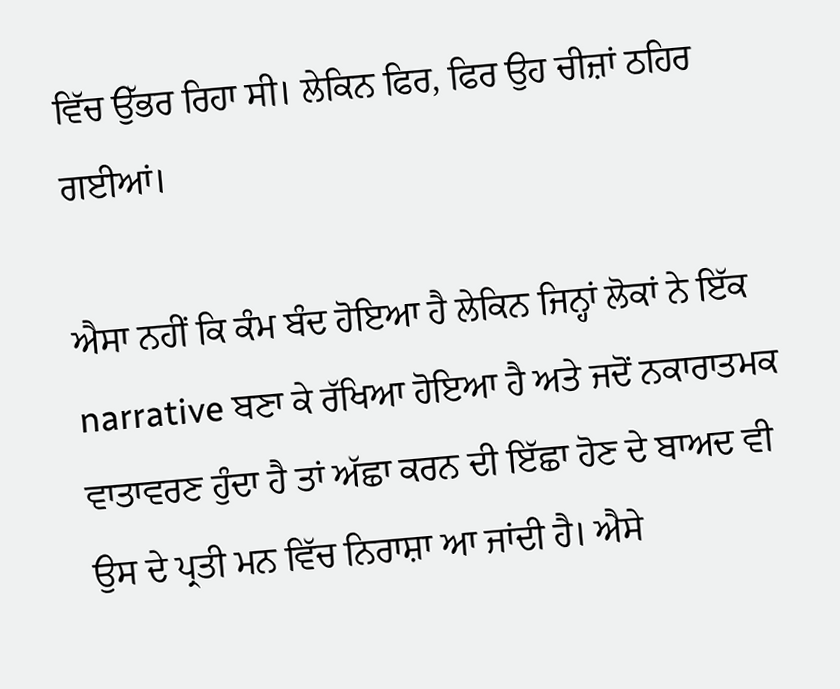ਵਿੱਚ ਉੱਭਰ ਰਿਹਾ ਸੀ। ਲੇਕਿਨ ਫਿਰ, ਫਿਰ ਉਹ ਚੀਜ਼ਾਂ ਠਹਿਰ ਗਈਆਂ।

ਐਸਾ ਨਹੀਂ ਕਿ ਕੰਮ ਬੰਦ ਹੋਇਆ ਹੈ ਲੇਕਿਨ ਜਿਨ੍ਹਾਂ ਲੋਕਾਂ ਨੇ ਇੱਕ narrative ਬਣਾ ਕੇ ਰੱਖਿਆ ਹੋਇਆ ਹੈ ਅਤੇ ਜਦੋਂ ਨਕਾਰਾਤਮਕ ਵਾਤਾਵਰਣ ਹੁੰਦਾ ਹੈ ਤਾਂ ਅੱਛਾ ਕਰਨ ਦੀ ਇੱਛਾ ਹੋਣ ਦੇ ਬਾਅਦ ਵੀ ਉਸ ਦੇ ਪ੍ਰਤੀ ਮਨ ਵਿੱਚ ਨਿਰਾਸ਼ਾ ਆ ਜਾਂਦੀ ਹੈ। ਐਸੇ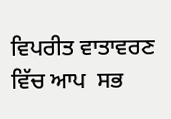ਵਿਪਰੀਤ ਵਾਤਾਵਰਣ ਵਿੱਚ ਆਪ  ਸਭ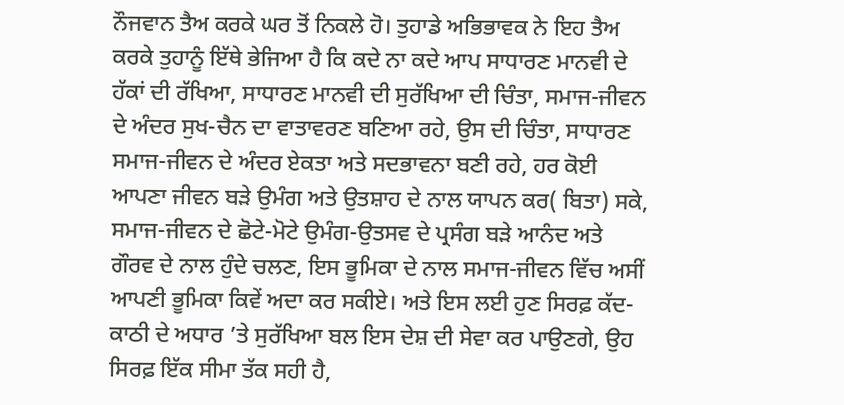ਨੌਜਵਾਨ ਤੈਅ ਕਰਕੇ ਘਰ ਤੋਂ ਨਿਕਲੇ ਹੋ। ਤੁਹਾਡੇ ਅਭਿਭਾਵਕ ਨੇ ਇਹ ਤੈਅ ਕਰਕੇ ਤੁਹਾਨੂੰ ਇੱਥੇ ਭੇਜਿਆ ਹੈ ਕਿ ਕਦੇ ਨਾ ਕਦੇ ਆਪ ਸਾਧਾਰਣ ਮਾਨਵੀ ਦੇ ਹੱਕਾਂ ਦੀ ਰੱਖਿਆ, ਸਾਧਾਰਣ ਮਾਨਵੀ ਦੀ ਸੁਰੱਖਿਆ ਦੀ ਚਿੰਤਾ, ਸਮਾਜ-ਜੀਵਨ ਦੇ ਅੰਦਰ ਸੁਖ-ਚੈਨ ਦਾ ਵਾਤਾਵਰਣ ਬਣਿਆ ਰਹੇ, ਉਸ ਦੀ ਚਿੰਤਾ, ਸਾਧਾਰਣ  ਸਮਾਜ-ਜੀਵਨ ਦੇ ਅੰਦਰ ਏਕਤਾ ਅਤੇ ਸਦਭਾਵਨਾ ਬਣੀ ਰਹੇ, ਹਰ ਕੋਈ ਆਪਣਾ ਜੀਵਨ ਬੜੇ ਉਮੰਗ ਅਤੇ ਉਤ‍ਸ਼ਾਹ ਦੇ ਨਾਲ ਯਾਪਨ ਕਰ( ਬਿਤਾ) ਸਕੇ, ਸਮਾਜ-ਜੀਵਨ ਦੇ ਛੋਟੇ-ਮੋਟੇ ਉਮੰਗ-ਉਤਸਵ ਦੇ ਪ੍ਰਸੰਗ ਬੜੇ ਆਨੰਦ ਅਤੇ ਗੌਰਵ ਦੇ ਨਾਲ ਹੁੰਦੇ ਚਲਣ, ਇਸ ਭੂਮਿਕਾ ਦੇ ਨਾਲ ਸਮਾਜ-ਜੀਵਨ ਵਿੱਚ ਅਸੀਂ ਆਪਣੀ ਭੂਮਿਕਾ ਕਿਵੇਂ ਅਦਾ ਕਰ ਸਕੀਏ। ਅਤੇ ਇਸ ਲਈ ਹੁਣ ਸਿਰਫ਼ ਕੱਦ-ਕਾਠੀ ਦੇ ਅਧਾਰ ’ਤੇ ਸੁਰੱਖਿਆ ਬਲ ਇਸ ਦੇਸ਼ ਦੀ ਸੇਵਾ ਕਰ ਪਾਉਣਗੇ, ਉਹ ਸਿਰਫ਼ ਇੱਕ ਸੀਮਾ ਤੱਕ ਸਹੀ ਹੈ,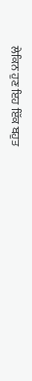ਲੇਕਿਨ ਹੁਣ ਇਹ ਇੱਕ ਬਹੁਤ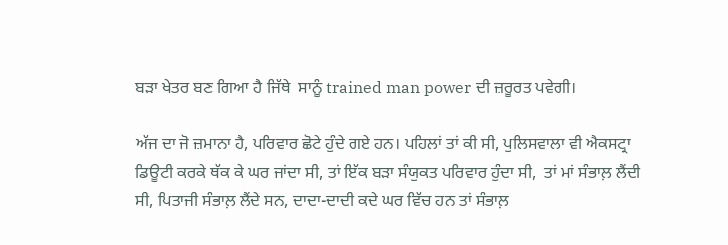ਬੜਾ ਖੇਤਰ ਬਣ ਗਿਆ ਹੈ ਜਿੱਥੇ  ਸਾਨੂੰ trained man power ਦੀ ਜ਼ਰੂਰਤ ਪਵੇਗੀ।

ਅੱਜ ਦਾ ਜੋ ਜ਼ਮਾਨਾ ਹੈ, ਪਰਿਵਾਰ ਛੋਟੇ ਹੁੰਦੇ ਗਏ ਹਨ। ਪਹਿਲਾਂ ਤਾਂ ਕੀ ਸੀ, ਪੁਲਿਸਵਾਲਾ ਵੀ ਐਕਸਟ੍ਰਾ ਡਿਊਟੀ ਕਰਕੇ ਥੱਕ ਕੇ ਘਰ ਜਾਂਦਾ ਸੀ, ਤਾਂ ਇੱਕ ਬੜਾ ਸੰਯੁਕਤ ਪਰਿਵਾਰ ਹੁੰਦਾ ਸੀ,  ਤਾਂ ਮਾਂ ਸੰਭਾਲ਼ ਲੈਂਦੀ ਸੀ, ਪਿਤਾਜੀ ਸੰਭਾਲ਼ ਲੈਂਦੇ ਸਨ, ਦਾਦਾ-ਦਾਦੀ ਕਦੇ ਘਰ ਵਿੱਚ ਹਨ ਤਾਂ ਸੰਭਾਲ਼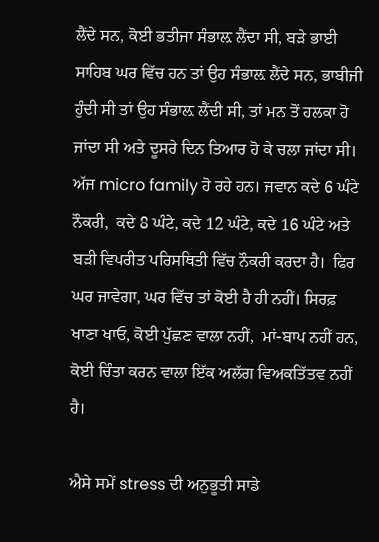ਲੈਂਦੇ ਸਨ, ਕੋਈ ਭਤੀਜਾ ਸੰਭਾਲ਼ ਲੈਂਦਾ ਸੀ, ਬੜੇ ਭਾਈ ਸਾਹਿਬ ਘਰ ਵਿੱਚ ਹਨ ਤਾਂ ਉਹ ਸੰਭਾਲ਼ ਲੈਂਦੇ ਸਨ, ਭਾਬੀਜੀ ਹੁੰਦੀ ਸੀ ਤਾਂ ਉਹ ਸੰਭਾਲ਼ ਲੈਂਦੀ ਸੀ, ਤਾਂ ਮਨ ਤੋਂ ਹਲਕਾ ਹੋ ਜਾਂਦਾ ਸੀ ਅਤੇ ਦੂਸਰੇ ਦਿਨ ਤਿਆਰ ਹੋ ਕੇ ਚਲਾ ਜਾਂਦਾ ਸੀ। ਅੱਜ micro family ਹੋ ਰਹੇ ਹਨ। ਜਵਾਨ ਕਦੇ 6 ਘੰਟੇ ਨੌਕਰੀ,  ਕਦੇ 8 ਘੰਟੇ, ਕਦੇ 12 ਘੰਟੇ, ਕਦੇ 16 ਘੰਟੇ ਅਤੇ ਬੜੀ ਵਿਪਰੀਤ ਪਰਿਸਥਿਤੀ ਵਿੱਚ ਨੌਕਰੀ ਕਰਦਾ ਹੈ।  ਫਿਰ ਘਰ ਜਾਵੇਗਾ, ਘਰ ਵਿੱਚ ਤਾਂ ਕੋਈ ਹੈ ਹੀ ਨਹੀਂ। ਸਿਰਫ਼ ਖਾਣਾ ਖਾਓ, ਕੋਈ ਪੁੱਛਣ ਵਾਲਾ ਨਹੀਂ,  ਮਾਂ-ਬਾਪ ਨਹੀਂ ਹਨ, ਕੋਈ ਚਿੰਤਾ ਕਰਨ ਵਾਲਾ ਇੱਕ ਅਲੱਗ ਵਿਅਕਤਿੱਤਵ ਨਹੀਂ ਹੈ।

ਐਸੇ ਸਮੇਂ stress ਦੀ ਅਨੁਭੂਤੀ ਸਾਡੇ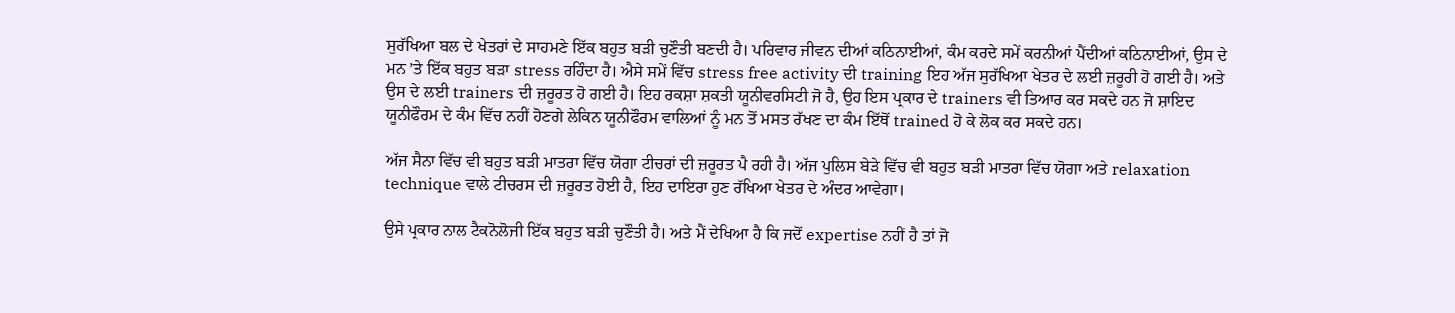ਸੁਰੱਖਿਆ ਬਲ ਦੇ ਖੇਤਰਾਂ ਦੇ ਸਾਹਮਣੇ ਇੱਕ ਬਹੁਤ ਬੜੀ ਚੁਣੌਤੀ ਬਣਦੀ ਹੈ। ਪਰਿਵਾਰ ਜੀਵਨ ਦੀਆਂ ਕਠਿਨਾਈਆਂ, ਕੰਮ ਕਰਦੇ ਸਮੇਂ ਕਰਨੀਆਂ ਪੈਂਦੀਆਂ ਕਠਿਨਾਈਆਂ, ਉਸ ਦੇ ਮਨ ’ਤੇ ਇੱਕ ਬਹੁਤ ਬੜਾ stress ਰਹਿੰਦਾ ਹੈ। ਐਸੇ ਸਮੇਂ ਵਿੱਚ stress free activity ਦੀ training ਇਹ ਅੱਜ ਸੁਰੱਖਿਆ ਖੇਤਰ ਦੇ ਲਈ ਜ਼ਰੂਰੀ ਹੋ ਗਈ ਹੈ। ਅਤੇ ਉਸ ਦੇ ਲਈ trainers ਦੀ ਜ਼ਰੂਰਤ ਹੋ ਗਈ ਹੈ। ਇਹ ਰਕਸ਼ਾ ਸ਼ਕਤੀ ਯੂਨੀਵਰਸਿਟੀ ਜੋ ਹੈ, ਉਹ ਇਸ ਪ੍ਰਕਾਰ ਦੇ trainers ਵੀ ਤਿਆਰ ਕਰ ਸਕਦੇ ਹਨ ਜੋ ਸ਼ਾਇਦ ਯੂਨੀਫੌਰਮ ਦੇ ਕੰਮ ਵਿੱਚ ਨਹੀਂ ਹੋਣਗੇ ਲੇਕਿਨ ਯੂਨੀਫੌਰਮ ਵਾਲਿਆਂ ਨੂੰ ਮਨ ਤੋਂ ਮਸਤ ਰੱਖਣ ਦਾ ਕੰਮ ਇੱਥੋਂ trained ਹੋ ਕੇ ਲੋਕ ਕਰ ਸਕਦੇ ਹਨ।

ਅੱਜ ਸੈਨਾ ਵਿੱਚ ਵੀ ਬਹੁਤ ਬੜੀ ਮਾਤਰਾ ਵਿੱਚ ਯੋਗਾ ਟੀਚਰਾਂ ਦੀ ਜ਼ਰੂਰਤ ਪੈ ਰਹੀ ਹੈ। ਅੱਜ ਪੁਲਿਸ ਬੇੜੇ ਵਿੱਚ ਵੀ ਬਹੁਤ ਬੜੀ ਮਾਤਰਾ ਵਿੱਚ ਯੋਗਾ ਅਤੇ relaxation technique ਵਾਲੇ ਟੀਚਰਸ ਦੀ ਜ਼ਰੂਰਤ ਹੋਈ ਹੈ, ਇਹ ਦਾਇਰਾ ਹੁਣ ਰੱਖਿਆ ਖੇਤਰ ਦੇ ਅੰਦਰ ਆਵੇਗਾ।

ਉਸੇ ਪ੍ਰਕਾਰ ਨਾਲ ਟੈਕਨੋਲੋਜੀ ਇੱਕ ਬਹੁਤ ਬੜੀ ਚੁਣੌਤੀ ਹੈ। ਅਤੇ ਮੈਂ ਦੇਖਿਆ ਹੈ ਕਿ ਜਦੋਂ expertise ਨਹੀਂ ਹੈ ਤਾਂ ਜੋ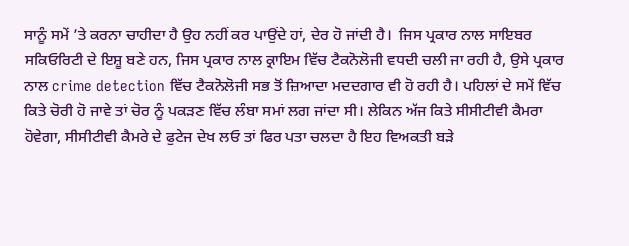ਸਾਨੂੰ ਸਮੇਂ ’ਤੇ ਕਰਨਾ ਚਾਹੀਦਾ ਹੈ ਉਹ ਨਹੀਂ ਕਰ ਪਾਉਂਦੇ ਹਾਂ, ਦੇਰ ਹੋ ਜਾਂਦੀ ਹੈ।  ਜਿਸ ਪ੍ਰਕਾਰ ਨਾਲ ਸਾਇਬਰ ਸਕਿਓਰਿਟੀ ਦੇ ਇਸ਼ੂ ਬਣੇ ਹਨ, ਜਿਸ ਪ੍ਰਕਾਰ ਨਾਲ ਕ੍ਰਾਇਮ ਵਿੱਚ ਟੈਕਨੋਲੋਜੀ ਵਧਦੀ ਚਲੀ ਜਾ ਰਹੀ ਹੈ, ਉਸੇ ਪ੍ਰਕਾਰ ਨਾਲ crime detection ਵਿੱਚ ਟੈਕਨੋਲੋਜੀ ਸਭ ਤੋਂ ਜ਼ਿਆਦਾ ਮਦਦਗਾਰ ਵੀ ਹੋ ਰਹੀ ਹੈ। ਪਹਿਲਾਂ ਦੇ ਸਮੇਂ ਵਿੱਚ ਕਿਤੇ ਚੋਰੀ ਹੋ ਜਾਵੇ ਤਾਂ ਚੋਰ ਨੂੰ ਪਕੜਣ ਵਿੱਚ ਲੰਬਾ ਸਮਾਂ ਲਗ ਜਾਂਦਾ ਸੀ। ਲੇਕਿਨ ਅੱਜ ਕਿਤੇ ਸੀਸੀਟੀਵੀ ਕੈਮਰਾ ਹੋਵੇਗਾ, ਸੀਸੀਟੀਵੀ ਕੈਮਰੇ ਦੇ ਫੁਟੇਜ ਦੇਖ ਲਓ ਤਾਂ ਫਿਰ ਪਤਾ ਚਲਦਾ ਹੈ ਇਹ ਵਿਅਕਤੀ ਬੜੇ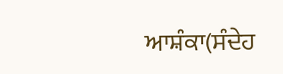ਆਸ਼ੰਕਾ(ਸੰਦੇਹ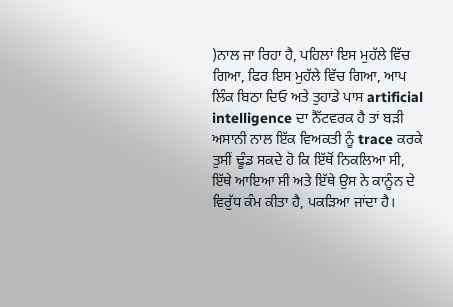)ਨਾਲ ਜਾ ਰਿਹਾ ਹੈ, ਪਹਿਲਾਂ ਇਸ ਮੁਹੱਲੇ ਵਿੱਚ ਗਿਆ, ਫਿਰ ਇਸ ਮੁਹੱਲੇ ਵਿੱਚ ਗਿਆ, ਆਪ ਲਿੰਕ ਬਿਠਾ ਦਿਓ ਅਤੇ ਤੁਹਾਡੇ ਪਾਸ artificial intelligence ਦਾ ਨੈੱਟਵਰਕ ਹੈ ਤਾਂ ਬੜੀ ਅਸਾਨੀ ਨਾਲ ਇੱਕ ਵਿਅਕਤੀ ਨੂੰ trace ਕਰਕੇ ਤੁਸੀਂ ਢੂੰਡ ਸਕਦੇ ਹੋ ਕਿ ਇੱਥੋਂ ਨਿਕਲਿਆ ਸੀ, ਇੱਥੇ ਆਇਆ ਸੀ ਅਤੇ ਇੱਥੇ ਉਸ ਨੇ ਕਾਨੂੰਨ ਦੇ ਵਿਰੁੱਧ ਕੰਮ ਕੀਤਾ ਹੈ, ਪਕੜਿਆ ਜਾਂਦਾ ਹੈ।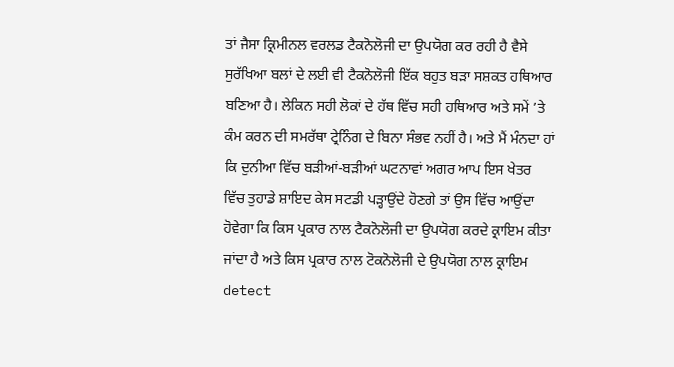ਤਾਂ ਜੈਸਾ ਕ੍ਰਿਮੀਨਲ ਵਰਲਡ ਟੈਕਨੋਲੋਜੀ ਦਾ ਉਪਯੋਗ ਕਰ ਰਹੀ ਹੈ ਵੈਸੇ ਸੁਰੱਖਿਆ ਬਲਾਂ ਦੇ ਲਈ ਵੀ ਟੈਕਨੋਲੋਜੀ ਇੱਕ ਬਹੁਤ ਬੜਾ ਸਸ਼ਕਤ ਹਥਿਆਰ ਬਣਿਆ ਹੈ। ਲੇਕਿਨ ਸਹੀ ਲੋਕਾਂ ਦੇ ਹੱਥ ਵਿੱਚ ਸਹੀ ਹਥਿਆਰ ਅਤੇ ਸਮੇਂ ’ਤੇ ਕੰਮ ਕਰਨ ਦੀ ਸਮਰੱਥਾ ਟ੍ਰੇਨਿੰਗ ਦੇ ਬਿਨਾ ਸੰਭਵ ਨਹੀਂ ਹੈ। ਅਤੇ ਮੈਂ ਮੰਨਦਾ ਹਾਂ ਕਿ ਦੁਨੀਆ ਵਿੱਚ ਬੜੀਆਂ-ਬੜੀਆਂ ਘਟਨਾਵਾਂ ਅਗਰ ਆਪ ਇਸ ਖੇਤਰ ਵਿੱਚ ਤੁਹਾਡੇ ਸ਼ਾਇਦ ਕੇਸ ਸਟਡੀ ਪੜ੍ਹਾਉਂਦੇ ਹੋਣਗੇ ਤਾਂ ਉਸ ਵਿੱਚ ਆਉਂਦਾ ਹੋਵੇਗਾ ਕਿ ਕਿਸ ਪ੍ਰਕਾਰ ਨਾਲ ਟੈਕਨੋਲੋਜੀ ਦਾ ਉਪਯੋਗ ਕਰਦੇ ਕ੍ਰਾਇਮ ਕੀਤਾ ਜਾਂਦਾ ਹੈ ਅਤੇ ਕਿਸ ਪ੍ਰਕਾਰ ਨਾਲ ਟੋਕਨੋਲੋਜੀ ਦੇ ਉਪਯੋਗ ਨਾਲ ਕ੍ਰਾਇਮ detect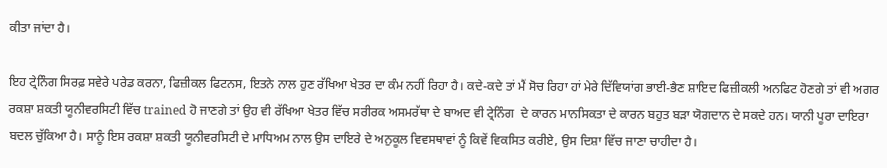ਕੀਤਾ ਜਾਂਦਾ ਹੈ।

ਇਹ ਟ੍ਰੇਨਿੰਗ ਸਿਰਫ਼ ਸਵੇਰੇ ਪਰੇਡ ਕਰਨਾ, ਫਿਜ਼ੀਕਲ ਫਿਟਨਸ, ਇਤਨੇ ਨਾਲ ਹੁਣ ਰੱਖਿਆ ਖੇਤਰ ਦਾ ਕੰਮ ਨਹੀਂ ਰਿਹਾ ਹੈ। ਕਦੇ-ਕਦੇ ਤਾਂ ਮੈਂ ਸੋਚ ਰਿਹਾ ਹਾਂ ਮੇਰੇ ਦਿੱਵਿਯਾਂਗ ਭਾਈ-ਭੈਣ ਸ਼ਾਇਦ ਫਿਜ਼ੀਕਲੀ ਅਨਫਿਟ ਹੋਣਗੇ ਤਾਂ ਵੀ ਅਗਰ ਰਕਸ਼ਾ ਸ਼ਕਤੀ ਯੂਨੀਵਰਸਿਟੀ ਵਿੱਚ trained ਹੋ ਜਾਣਗੇ ਤਾਂ ਉਹ ਵੀ ਰੱਖਿਆ ਖੇਤਰ ਵਿੱਚ ਸਰੀਰਕ ਅਸਮਰੱਥਾ ਦੇ ਬਾਅਦ ਵੀ ਟ੍ਰੇਨਿੰਗ  ਦੇ ਕਾਰਨ ਮਾਨਸਿਕਤਾ ਦੇ ਕਾਰਨ ਬਹੁਤ ਬੜਾ ਯੋਗਦਾਨ ਦੇ ਸਕਦੇ ਹਨ। ਯਾਨੀ ਪੂਰਾ ਦਾਇਰਾ ਬਦਲ ਚੁੱਕਿਆ ਹੈ। ਸਾਨੂੰ ਇਸ ਰਕਸ਼ਾ ਸ਼ਕਤੀ ਯੂਨੀਵਰਸਿਟੀ ਦੇ ਮਾਧਿਅਮ ਨਾਲ ਉਸ ਦਾਇਰੇ ਦੇ ਅਨੁਕੂਲ ਵਿਵਸਥਾਵਾਂ ਨੂੰ ਕਿਵੇਂ ਵਿਕਸਿਤ ਕਰੀਏ, ਉਸ ਦਿਸ਼ਾ ਵਿੱਚ ਜਾਣਾ ਚਾਹੀਦਾ ਹੈ।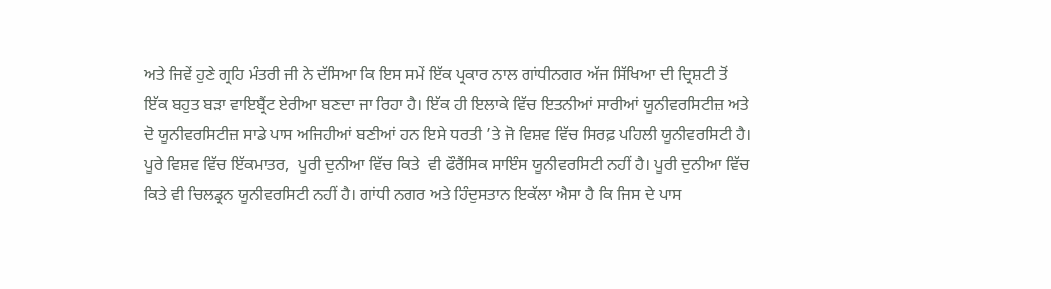ਅਤੇ ਜਿਵੇਂ ਹੁਣੇ ਗ੍ਰਹਿ ਮੰਤਰੀ ਜੀ ਨੇ ਦੱਸਿਆ ਕਿ ਇਸ ਸਮੇਂ ਇੱਕ ਪ੍ਰਕਾਰ ਨਾਲ ਗਾਂਧੀਨਗਰ ਅੱਜ ਸਿੱਖਿਆ ਦੀ ਦ੍ਰਿਸ਼ਟੀ ਤੋਂ ਇੱਕ ਬਹੁਤ ਬੜਾ ਵਾਇਬ੍ਰੈਂਟ ਏਰੀਆ ਬਣਦਾ ਜਾ ਰਿਹਾ ਹੈ। ਇੱਕ ਹੀ ਇਲਾਕੇ ਵਿੱਚ ਇਤਨੀਆਂ ਸਾਰੀਆਂ ਯੂਨੀਵਰਸਿਟੀਜ਼ ਅਤੇ ਦੋ ਯੂਨੀਵਰਸਿਟੀਜ਼ ਸਾਡੇ ਪਾਸ ਅਜਿਹੀਆਂ ਬਣੀਆਂ ਹਨ ਇਸੇ ਧਰਤੀ ’ਤੇ ਜੋ ਵਿਸ਼ਵ ਵਿੱਚ ਸਿਰਫ਼ ਪਹਿਲੀ ਯੂਨੀਵਰਸਿਟੀ ਹੈ। ਪੂਰੇ ਵਿਸ਼ਵ ਵਿੱਚ ਇੱਕਮਾਤਰ,  ਪੂਰੀ ਦੁਨੀਆ ਵਿੱਚ ਕਿਤੇ  ਵੀ ਫੌਰੈਂਸਿਕ ਸਾਇੰਸ ਯੂਨੀਵਰਸਿਟੀ ਨਹੀਂ ਹੈ। ਪੂਰੀ ਦੁਨੀਆ ਵਿੱਚ ਕਿਤੇ ਵੀ ਚਿਲਡ੍ਰਨ ਯੂਨੀਵਰਸਿਟੀ ਨਹੀਂ ਹੈ। ਗਾਂਧੀ ਨਗਰ ਅਤੇ ਹਿੰਦੁਸਤਾਨ ਇਕੱਲਾ ਐਸਾ ਹੈ ਕਿ ਜਿਸ ਦੇ ਪਾਸ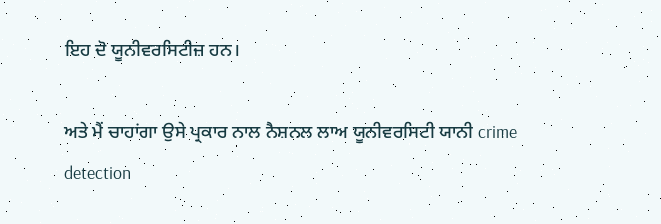ਇਹ ਦੋ ਯੂਨੀਵਰਸਿਟੀਜ਼ ਹਨ।

ਅਤੇ ਮੈਂ ਚਾਹਾਂਗਾ ਉਸੇ ਪ੍ਰਕਾਰ ਨਾਲ ਨੈਸ਼ਨਲ ਲਾਅ ਯੂਨੀਵਰਸਿਟੀ ਯਾਨੀ crime detection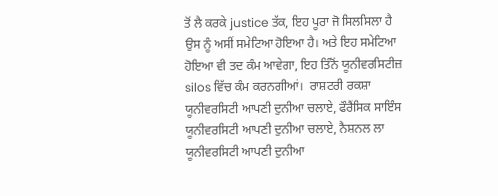ਤੋਂ ਲੈ ਕਰਕੇ justice ਤੱਕ, ਇਹ ਪੂਰਾ ਜੋ ਸਿਲਸਿਲਾ ਹੈ ਉਸ ਨੂੰ ਅਸੀਂ ਸਮੇਟਿਆ ਹੋਇਆ ਹੈ। ਅਤੇ ਇਹ ਸਮੇਟਿਆ ਹੋਇਆ ਵੀ ਤਦ ਕੰਮ ਆਵੇਗਾ, ਇਹ ਤਿੰਨੋਂ ਯੂਨੀਵਰਸਿਟੀਜ਼ silos ਵਿੱਚ ਕੰਮ ਕਰਨਗੀਆਂ।  ਰਾਸ਼ਟਰੀ ਰਕਸ਼ਾ ਯੂਨੀਵਰਸਿਟੀ ਆਪਣੀ ਦੁਨੀਆ ਚਲਾਏ, ਫੌਰੈਂਸਿਕ ਸਾਇੰਸ ਯੂਨੀਵਰਸਿਟੀ ਆਪਣੀ ਦੁਨੀਆ ਚਲਾਏ, ਨੈਸ਼ਨਲ ਲਾ ਯੂਨੀਵਰਸਿਟੀ ਆਪਣੀ ਦੁਨੀਆ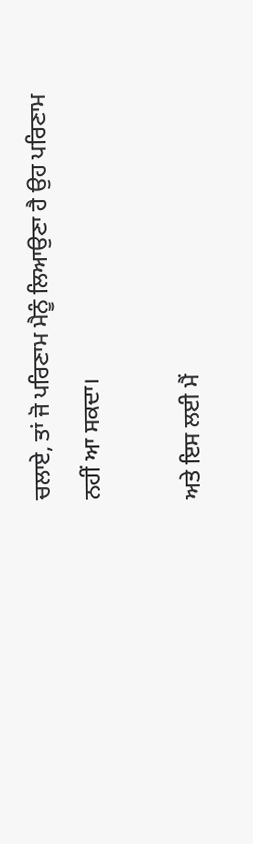ਚਲਾਏ, ਤਾਂ ਜੋ ਪਰਿਣਾਮ ਮੈਨੂੰ ਲਿਆਉਣਾ ਹੈ ਉਹ ਪਰਿਣਾਮ ਨਹੀਂ ਆ ਸਕਦਾ।

ਅਤੇ ਇਸ ਲਈ ਮੈਂ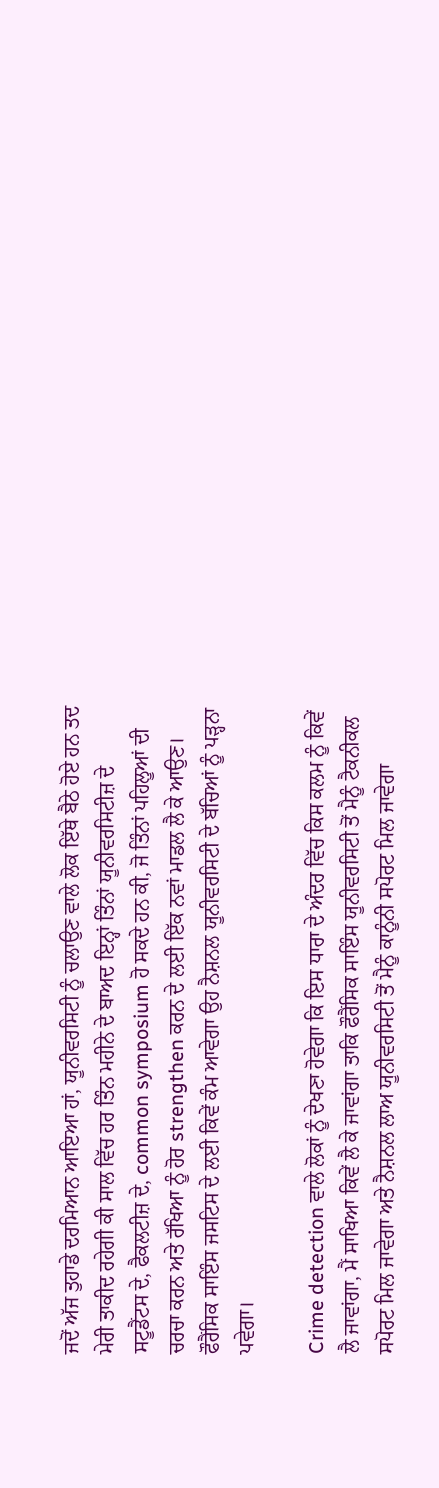ਜਦੋਂ ਅੱਜ ਤੁਹਾਡੇ ਦਰਮਿਆਨ ਆਇਆ ਹਾਂ, ਯੂਨੀਵਰਸਿਟੀ ਨੂੰ ਚਲਾਉਣ ਵਾਲੇ ਲੋਕ ਇੱਥੇ ਬੈਠੇ ਹੋਏ ਹਨ ਤਦ ਮੇਰੀ ਤਾਕੀਦ ਰਹੇਗੀ ਕੀ ਸਾਲ ਵਿੱਚ ਹਰ ਤਿੰਨ ਮਹੀਨੇ ਦੇ ਬਾਅਦ ਇਨ੍ਹਾਂ ਤਿੰਨਾਂ ਯੂਨੀਵਰਸਿਟੀਜ਼ ਦੇ ਸਟੂਡੈਂਟਸ ਦੇ, ਫੈਕਲਟੀਜ਼ ਦੇ, common symposium ਹੋ ਸਕਦੇ ਹਨ ਕੀ, ਜੋ ਤਿੰਨਾਂ ਪਹਿਲੂਆਂ ਦੀ ਚਰਚਾ ਕਰਨ ਅਤੇ ਰੱਖਿਆ ਨੂੰ ਹੋਰ strengthen ਕਰਨ ਦੇ ਲਈ ਇੱਕ ਨਵਾਂ ਮਾਡਲ ਲੈ ਕੇ ਆਉਣ। ਫੌਰੈਂਸਿਕ ਸਾਇੰਸ ਜਸਟਿਸ ਦੇ ਲਈ ਕਿਵੇਂ ਕੰਮ ਆਵੇਗਾ ਉਹ ਨੈਸ਼ਨਲ ਯੂਨੀਵਰਸਿਟੀ ਦੇ ਬੱਚਿਆਂ ਨੂੰ ਪੜ੍ਹਨਾ ਪਵੇਗਾ।

Crime detection ਵਾਲੇ ਲੋਕਾਂ ਨੂੰ ਦੇਖਣਾ ਹੋਵੇਗਾ ਕਿ ਇਸ ਧਾਰਾ ਦੇ ਅੰਦਰ ਵਿੱਚ ਕਿਸ ਕਲਮ ਨੂੰ ਕਿਵੇਂ ਲੈ ਜਾਵਾਂਗਾ, ਮੈਂ ਸਾਖਿਆ ਕਿਵੇਂ ਲੈ ਕੇ ਜਾਵਾਂਗਾ ਤਾਕਿ ਫੌਰੈਂਸਿਕ ਸਾਇੰਸ ਯੂਨੀਵਰਸਿਟੀ ਤੋਂ ਮੈਨੂੰ ਟੈਕਨੀਕਲ ਸਪੋਰਟ ਮਿਲ ਜਾਵੇਗਾ ਅਤੇ ਨੈਸ਼ਨਲ ਲਾਅ ਯੂਨੀਵਰਸਿਟੀ ਤੋਂ ਮੈਨੂੰ ਕਾਨੂੰਨੀ ਸਪੋਰਟ ਮਿਲ ਜਾਵੇਗਾ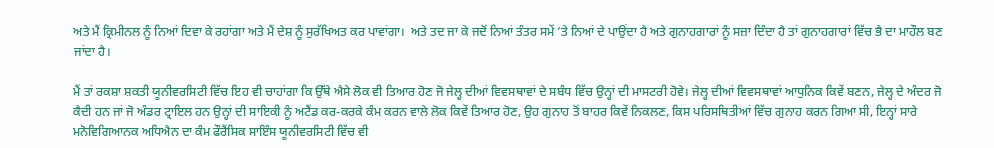ਅਤੇ ਮੈਂ ਕ੍ਰਿਮੀਨਲ ਨੂੰ ਨਿਆਂ ਦਿਵਾ ਕੇ ਰਹਾਂਗਾ ਅਤੇ ਮੈਂ ਦੇਸ਼ ਨੂੰ ਸੁਰੱਖਿਅਤ ਕਰ ਪਾਵਾਂਗਾ।  ਅਤੇ ਤਦ ਜਾ ਕੇ ਜਦੋਂ ਨਿਆਂ ਤੰਤਰ ਸਮੇਂ ’ਤੇ ਨਿਆਂ ਦੇ ਪਾਉਂਦਾ ਹੈ ਅਤੇ ਗੁਨਾਹਗਾਰਾਂ ਨੂੰ ਸਜ਼ਾ ਦਿੰਦਾ ਹੈ ਤਾਂ ਗੁਨਾਹਗਾਰਾਂ ਵਿੱਚ ਭੈ ਦਾ ਮਾਹੌਲ ਬਣ ਜਾਂਦਾ ਹੈ।

ਮੈਂ ਤਾਂ ਰਕਸ਼ਾ ਸ਼ਕਤੀ ਯੂਨੀਵਰਸਿਟੀ ਵਿੱਚ ਇਹ ਵੀ ਚਾਹਾਂਗਾ ਕਿ ਉੱਥੇ ਐਸੇ ਲੋਕ ਵੀ ਤਿਆਰ ਹੋਣ ਜੋ ਜੇਲ੍ਹ ਦੀਆਂ ਵਿਵਸਥਾਵਾਂ ਦੇ ਸਬੰਧ ਵਿੱਚ ਉਨ੍ਹਾਂ ਦੀ ਮਾਸਟਰੀ ਹੋਵੇ। ਜੇਲ੍ਹ ਦੀਆਂ ਵਿਵਸਥਾਵਾਂ ਆਧੁਨਿਕ ਕਿਵੇਂ ਬਣਨ, ਜੇਲ੍ਹ ਦੇ ਅੰਦਰ ਜੋ ਕੈਦੀ ਹਨ ਜਾਂ ਜੋ ਅੰਡਰ ਟ੍ਰਾਇਲ ਹਨ ਉਨ੍ਹਾਂ ਦੀ ਸਾਇਕੀ ਨੂੰ ਅਟੈਂਡ ਕਰ-ਕਰਕੇ ਕੰਮ ਕਰਨ ਵਾਲੇ ਲੋਕ ਕਿਵੇਂ ਤਿਆਰ ਹੋਣ, ਉਹ ਗੁਨਾਹ ਤੋਂ ਬਾਹਰ ਕਿਵੇਂ ਨਿਕਲਣ, ਕਿਸ ਪਰਿਸਥਿਤੀਆਂ ਵਿੱਚ ਗੁਨਾਹ ਕਰਨ ਗਿਆ ਸੀ, ਇਨ੍ਹਾਂ ਸਾਰੇ ਮਨੋ‍ਵਿਗਿਆਨਕ ਅਧਿਐਨ ਦਾ ਕੰਮ ਫੌਰੈਂਸਿਕ ਸਾਇੰਸ ਯੂਨੀਵਰਸਿਟੀ ਵਿੱਚ ਵੀ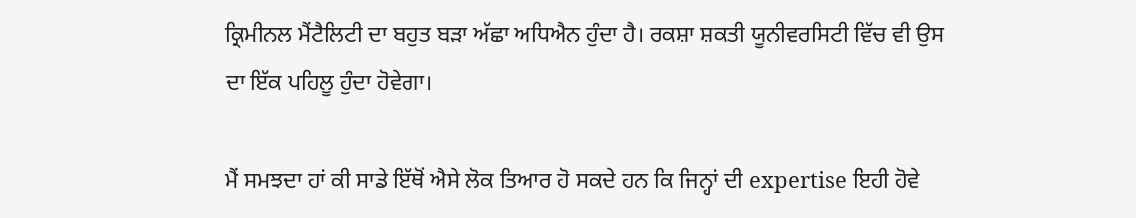ਕ੍ਰਿਮੀਨਲ ਮੈਂਟੈਲਿਟੀ ਦਾ ਬਹੁਤ ਬੜਾ ਅੱਛਾ ਅਧਿਐਨ ਹੁੰਦਾ ਹੈ। ਰਕਸ਼ਾ ਸ਼ਕਤੀ ਯੂਨੀਵਰਸਿਟੀ ਵਿੱਚ ਵੀ ਉਸ ਦਾ ਇੱਕ ਪਹਿਲੂ ਹੁੰਦਾ ਹੋਵੇਗਾ।

ਮੈਂ ਸਮਝਦਾ ਹਾਂ ਕੀ ਸਾਡੇ ਇੱਥੋਂ ਐਸੇ ਲੋਕ ਤਿਆਰ ਹੋ ਸਕਦੇ ਹਨ ਕਿ ਜਿਨ੍ਹਾਂ ਦੀ expertise ਇਹੀ ਹੋਵੇ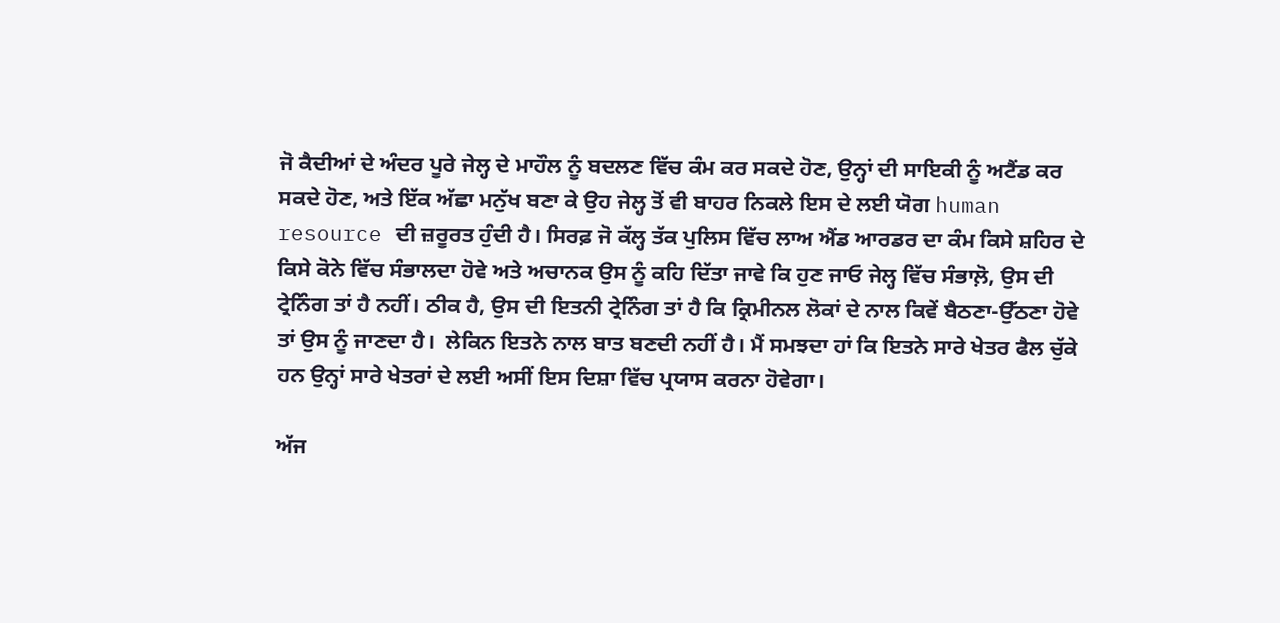ਜੋ ਕੈਦੀਆਂ ਦੇ ਅੰਦਰ ਪੂਰੇ ਜੇਲ੍ਹ ਦੇ ਮਾਹੌਲ ਨੂੰ ਬਦਲਣ ਵਿੱਚ ਕੰਮ ਕਰ ਸਕਦੇ ਹੋਣ, ਉਨ੍ਹਾਂ ਦੀ ਸਾਇਕੀ ਨੂੰ ਅਟੈਂਡ ਕਰ ਸਕਦੇ ਹੋਣ, ਅਤੇ ਇੱਕ ਅੱਛਾ ਮਨੁੱਖ ਬਣਾ ਕੇ ਉਹ ਜੇਲ੍ਹ ਤੋਂ ਵੀ ਬਾਹਰ ਨਿਕਲੇ ਇਸ ਦੇ ਲਈ ਯੋਗ human resource ਦੀ ਜ਼ਰੂਰਤ ਹੁੰਦੀ ਹੈ। ਸਿਰਫ਼ ਜੋ ਕੱਲ੍ਹ ਤੱਕ ਪੁਲਿਸ ਵਿੱਚ ਲਾਅ ਐਂਡ ਆਰਡਰ ਦਾ ਕੰਮ ਕਿਸੇ ਸ਼ਹਿਰ ਦੇ ਕਿਸੇ ਕੋਨੇ ਵਿੱਚ ਸੰਭਾਲਦਾ ਹੋਵੇ ਅਤੇ ਅਚਾਨਕ ਉਸ ਨੂੰ ਕਹਿ ਦਿੱਤਾ ਜਾਵੇ ਕਿ ਹੁਣ ਜਾਓ ਜੇਲ੍ਹ ਵਿੱਚ ਸੰਭਾਲ਼ੋ, ਉਸ ਦੀ ਟ੍ਰੇਨਿੰਗ ਤਾਂ ਹੈ ਨਹੀਂ। ਠੀਕ ਹੈ, ਉਸ ਦੀ ਇਤਨੀ ਟ੍ਰੇਨਿੰਗ ਤਾਂ ਹੈ ਕਿ ਕ੍ਰਿਮੀਨਲ ਲੋਕਾਂ ਦੇ ਨਾਲ ਕਿਵੇਂ ਬੈਠਣਾ-ਉੱਠਣਾ ਹੋਵੇ ਤਾਂ ਉਸ ਨੂੰ ਜਾਣਦਾ ਹੈ।  ਲੇਕਿਨ ਇਤਨੇ ਨਾਲ ਬਾਤ ਬਣਦੀ ਨਹੀਂ ਹੈ। ਮੈਂ ਸਮਝਦਾ ਹਾਂ ਕਿ ਇਤਨੇ ਸਾਰੇ ਖੇਤਰ ਫੈਲ ਚੁੱਕੇ ਹਨ ਉਨ੍ਹਾਂ ਸਾਰੇ ਖੇਤਰਾਂ ਦੇ ਲਈ ਅਸੀਂ ਇਸ ਦਿਸ਼ਾ ਵਿੱਚ ਪ੍ਰਯਾਸ ਕਰਨਾ ਹੋਵੇਗਾ।

ਅੱਜ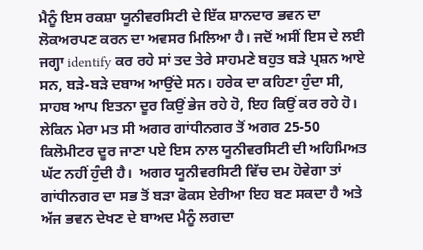ਮੈਨੂੰ ਇਸ ਰਕਸ਼ਾ ਯੂਨੀਵਰਸਿਟੀ ਦੇ ਇੱਕ ਸ਼ਾਨਦਾਰ ਭਵਨ ਦਾ ਲੋਕਅਰਪਣ ਕਰਨ ਦਾ ਅਵਸਰ ਮਿਲਿਆ ਹੈ। ਜਦੋਂ ਅਸੀਂ ਇਸ ਦੇ ਲਈ ਜਗ੍ਹਾ identify ਕਰ ਰਹੇ ਸਾਂ ਤਦ ਤੇਰੇ ਸਾਹਮਣੇ ਬਹੁਤ ਬੜੇ ਪ੍ਰਸ਼ਨ ਆਏ ਸਨ, ਬੜੇ-ਬੜੇ ਦਬਾਅ ਆਉਂਦੇ ਸਨ। ਹਰੇਕ ਦਾ ਕਹਿਣਾ ਹੁੰਦਾ ਸੀ, ਸਾਹਬ ਆਪ ਇਤਨਾ ਦੂਰ ਕਿਉਂ ਭੇਜ ਰਹੇ ਹੋ, ਇਹ ਕਿਉਂ ਕਰ ਰਹੇ ਹੋ। ਲੇਕਿਨ ਮੇਰਾ ਮਤ ਸੀ ਅਗਰ ਗਾਂਧੀਨਗਰ ਤੋਂ ਅਗਰ 25-50 ਕਿਲੋਮੀਟਰ ਦੂਰ ਜਾਣਾ ਪਏ ਇਸ ਨਾਲ ਯੂਨੀਵਰਸਿਟੀ ਦੀ ਅਹਿਮਿਅਤ ਘੱਟ ਨਹੀਂ ਹੁੰਦੀ ਹੈ।  ਅਗਰ ਯੂਨੀਵਰਸਿਟੀ ਵਿੱਚ ਦਮ ਹੋਵੇਗਾ ਤਾਂ ਗਾਂਧੀਨਗਰ ਦਾ ਸਭ ਤੋਂ ਬੜਾ ਫੋਕਸ ਏਰੀਆ ਇਹ ਬਣ ਸਕਦਾ ਹੈ ਅਤੇ ਅੱਜ ਭਵਨ ਦੇਖਣ ਦੇ ਬਾਅਦ ਮੈਨੂੰ ਲਗਦਾ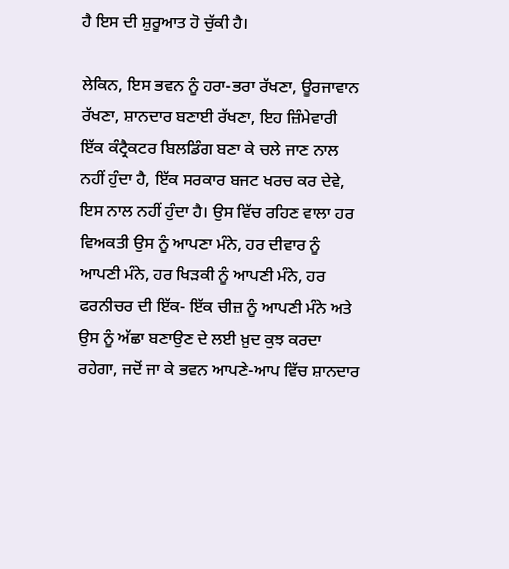ਹੈ ਇਸ ਦੀ ਸ਼ੁਰੂਆਤ ਹੋ ਚੁੱਕੀ ਹੈ।

ਲੇਕਿਨ, ਇਸ ਭਵਨ ਨੂੰ ਹਰਾ-ਭਰਾ ਰੱਖਣਾ, ਊਰਜਾਵਾਨ ਰੱਖਣਾ, ਸ਼ਾਨਦਾਰ ਬਣਾਈ ਰੱਖਣਾ, ਇਹ ਜ਼ਿੰਮੇਵਾਰੀ ਇੱਕ ਕੰਟ੍ਰੈਕਟਰ ਬਿਲਡਿੰਗ ਬਣਾ ਕੇ ਚਲੇ ਜਾਣ ਨਾਲ ਨਹੀਂ ਹੁੰਦਾ ਹੈ, ਇੱਕ ਸਰਕਾਰ ਬਜਟ ਖਰਚ ਕਰ ਦੇਵੇ, ਇਸ ਨਾਲ ਨਹੀਂ ਹੁੰਦਾ ਹੈ। ਉਸ ਵਿੱਚ ਰਹਿਣ ਵਾਲਾ ਹਰ ਵਿਅਕਤੀ ਉਸ ਨੂੰ ਆਪਣਾ ਮੰਨੇ, ਹਰ ਦੀਵਾਰ ਨੂੰ ਆਪਣੀ ਮੰਨੇ, ਹਰ ਖਿੜਕੀ ਨੂੰ ਆਪਣੀ ਮੰਨੇ, ਹਰ ਫਰਨੀਚਰ ਦੀ ਇੱਕ- ਇੱਕ ਚੀਜ਼ ਨੂੰ ਆਪਣੀ ਮੰਨੇ ਅਤੇ ਉਸ ਨੂੰ ਅੱਛਾ ਬਣਾਉਣ ਦੇ ਲਈ ਖ਼ੁਦ ਕੁਝ ਕਰਦਾ ਰਹੇਗਾ, ਜਦੋਂ ਜਾ ਕੇ ਭਵਨ ਆਪਣੇ-ਆਪ ਵਿੱਚ ਸ਼ਾਨਦਾਰ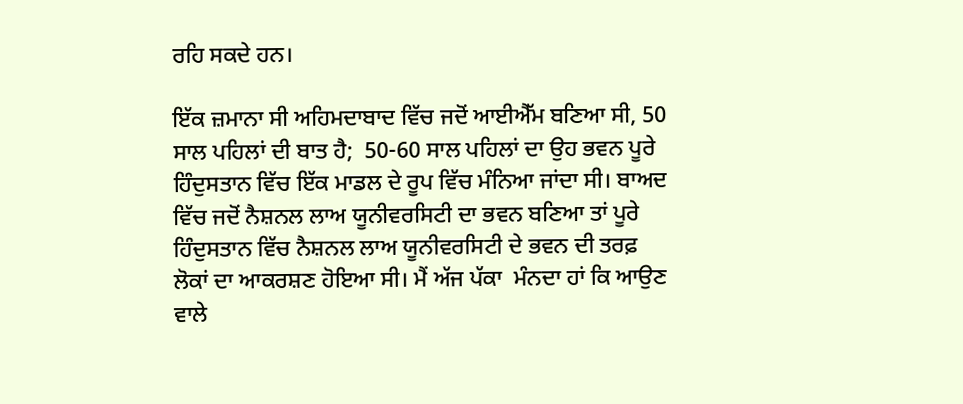ਰਹਿ ਸਕਦੇ ਹਨ।

ਇੱਕ ਜ਼ਮਾਨਾ ਸੀ ਅਹਿਮਦਾਬਾਦ ਵਿੱਚ ਜਦੋਂ ਆਈਐੱਮ ਬਣਿਆ ਸੀ, 50 ਸਾਲ ਪਹਿਲਾਂ ਦੀ ਬਾਤ ਹੈ;  50-60 ਸਾਲ ਪਹਿਲਾਂ ਦਾ ਉਹ ਭਵਨ ਪੂਰੇ ਹਿੰਦੁਸਤਾਨ ਵਿੱਚ ਇੱਕ ਮਾਡਲ ਦੇ ਰੂਪ ਵਿੱਚ ਮੰਨਿਆ ਜਾਂਦਾ ਸੀ। ਬਾਅਦ ਵਿੱਚ ਜਦੋਂ ਨੈਸ਼ਨਲ ਲਾਅ ਯੂਨੀਵਰਸਿਟੀ ਦਾ ਭਵਨ ਬਣਿਆ ਤਾਂ ਪੂਰੇ ਹਿੰਦੁਸਤਾਨ ਵਿੱਚ ਨੈਸ਼ਨਲ ਲਾਅ ਯੂਨੀਵਰਸਿਟੀ ਦੇ ਭਵਨ ਦੀ ਤਰਫ਼ ਲੋਕਾਂ ਦਾ ਆਕਰਸ਼ਣ ਹੋਇਆ ਸੀ। ਮੈਂ ਅੱਜ ਪੱਕਾ  ਮੰਨਦਾ ਹਾਂ ਕਿ ਆਉਣ ਵਾਲੇ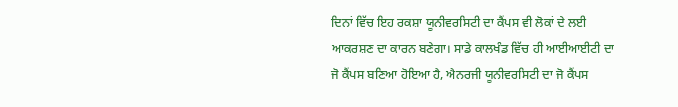ਦਿਨਾਂ ਵਿੱਚ ਇਹ ਰਕਸ਼ਾ ਯੂਨੀਵਰਸਿਟੀ ਦਾ ਕੈਂਪਸ ਵੀ ਲੋਕਾਂ ਦੇ ਲਈ ਆਕਰਸ਼ਣ ਦਾ ਕਾਰਨ ਬਣੇਗਾ। ਸਾਡੇ ਕਾਲਖੰਡ ਵਿੱਚ ਹੀ ਆਈਆਈਟੀ ਦਾ ਜੋ ਕੈਂਪਸ ਬਣਿਆ ਹੋਇਆ ਹੈ, ਐਨਰਜੀ ਯੂਨੀਵਰਸਿਟੀ ਦਾ ਜੋ ਕੈਂਪਸ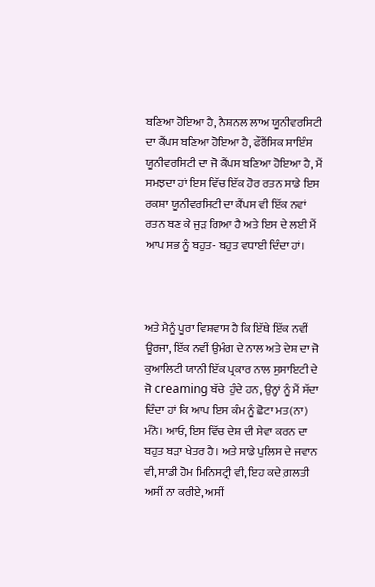ਬਣਿਆ ਹੋਇਆ ਹੈ, ਨੈਸ਼ਨਲ ਲਾਅ ਯੂਨੀਵਰਸਿਟੀ ਦਾ ਕੈਂਪਸ ਬਣਿਆ ਹੋਇਆ ਹੈ, ਫੌਰੈਂਸਿਕ ਸਾਇੰਸ ਯੂਨੀਵਰਸਿਟੀ ਦਾ ਜੋ ਕੈਂਪਸ ਬਣਿਆ ਹੋਇਆ ਹੈ, ਮੈਂ ਸਮਝਦਾ ਹਾਂ ਇਸ ਵਿੱਚ ਇੱਕ ਹੋਰ ਰਤਨ ਸਾਡੇ ਇਸ ਰਕਸ਼ਾ ਯੂਨੀਵਰਸਿਟੀ ਦਾ ਕੈਂਪਸ ਵੀ ਇੱਕ ਨਵਾਂ ਰਤਨ ਬਣ ਕੇ ਜੁੜ ਗਿਆ ਹੈ ਅਤੇ ਇਸ ਦੇ ਲਈ ਮੈਂ ਆਪ ਸਭ ਨੂੰ ਬਹੁਤ- ਬਹੁਤ ਵਧਾਈ ਦਿੰਦਾ ਹਾਂ।



ਅਤੇ ਮੈਨੂੰ ਪੂਰਾ ਵਿਸ਼ਵਾਸ ਹੈ ਕਿ ਇੱਥੇ ਇੱਕ ਨਵੀਂ ਊਰਜਾ, ਇੱਕ ਨਵੀਂ ਉਮੰਗ ਦੇ ਨਾਲ ਅਤੇ ਦੇਸ਼ ਦਾ ਜੋ ਕੁਆਲਿਟੀ ਯਾਨੀ ਇੱਕ ਪ੍ਰਕਾਰ ਨਾਲ ਸੁਸਾਇਟੀ ਦੇ ਜੋ creaming ਬੱਚੇ  ਹੁੰਦੇ ਹਨ, ਉਨ੍ਹਾਂ ਨੂੰ ਮੈਂ ਸੱਦਾ ਦਿੰਦਾ ਹਾਂ ਕਿ ਆਪ ਇਸ ਕੰਮ ਨੂੰ ਛੋਟਾ ਮਤ(ਨਾ) ਮੰਨੋ। ਆਓ, ਇਸ ਵਿੱਚ ਦੇਸ਼ ਦੀ ਸੇਵਾ ਕਰਨ ਦਾ ਬਹੁਤ ਬੜਾ ਖੇਤਰ ਹੈ। ਅਤੇ ਸਾਡੇ ਪੁਲਿਸ ਦੇ ਜਵਾਨ ਵੀ, ਸਾਡੀ ਹੋਮ ਮਿਨਿਸਟ੍ਰੀ ਵੀ, ਇਹ ਕਦੇ ਗ਼ਲਤੀ ਅਸੀਂ ਨਾ ਕਰੀਏ, ਅਸੀਂ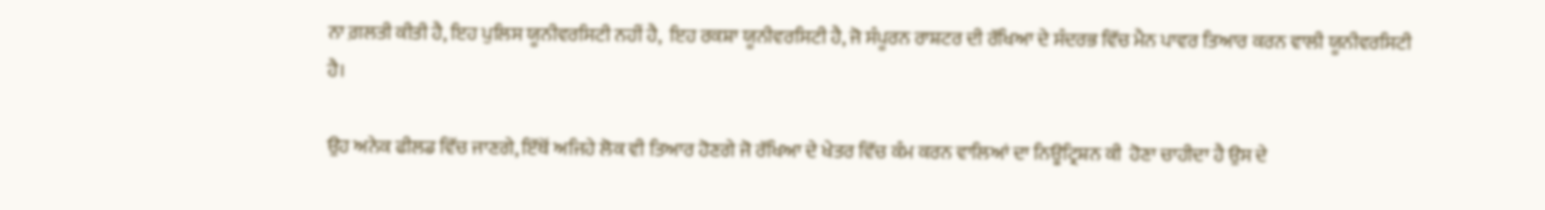ਨਾ ਗ਼ਲਤੀ ਕੀਤੀ ਹੈ, ਇਹ ਪੁਲਿਸ ਯੂਨੀਵਰਸਿਟੀ ਨਹੀਂ ਹੈ,  ਇਹ ਰਕਸ਼ਾ ਯੂਨੀਵਰਸਿਟੀ ਹੈ, ਜੋ ਸੰਪੂਰਨ ਰਾਸ਼ਟਰ ਦੀ ਰੱਖਿਆ ਦੇ ਸੰਦਰਭ ਵਿੱਚ ਮੈਨ ਪਾਵਰ ਤਿਆਰ ਕਰਨ ਵਾਲੀ ਯੂਨੀਵਰਸਿਟੀ ਹੈ।

ਉਹ ਅਨੇਕ ਫੀਲਡ ਵਿੱਚ ਜਾਣਗੇ, ਇੱਥੋਂ ਅਜਿਹੇ ਲੋਕ ਵੀ ਤਿਆਰ ਹੋਣਗੇ ਜੋ ਰੱਖਿਆ ਦੇ ਖੇਤਰ ਵਿੱਚ ਕੰਮ ਕਰਨ ਵਾਲਿਆਂ ਦਾ ਨਿਊਟ੍ਰਿਸ਼ਨ ਕੀ  ਹੋਣਾ ਚਾਹੀਦਾ ਹੈ ਉਸ ਦੇ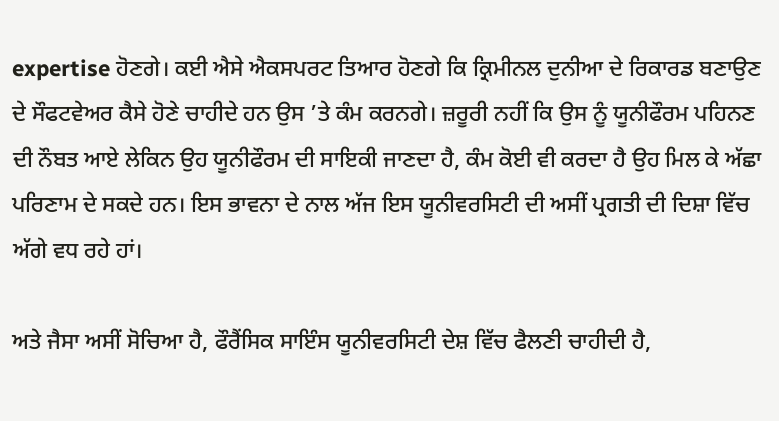expertise ਹੋਣਗੇ। ਕਈ ਐਸੇ ਐਕਸਪਰਟ ਤਿਆਰ ਹੋਣਗੇ ਕਿ ਕ੍ਰਿਮੀਨਲ ਦੁਨੀਆ ਦੇ ਰਿਕਾਰਡ ਬਣਾਉਣ ਦੇ ਸੌਫਟਵੇਅਰ ਕੈਸੇ ਹੋਣੇ ਚਾਹੀਦੇ ਹਨ ਉਸ ’ਤੇ ਕੰਮ ਕਰਨਗੇ। ਜ਼ਰੂਰੀ ਨਹੀਂ ਕਿ ਉਸ ਨੂੰ ਯੂਨੀਫੌਰਮ ਪਹਿਨਣ ਦੀ ਨੌਬਤ ਆਏ ਲੇਕਿਨ ਉਹ ਯੂਨੀਫੌਰਮ ਦੀ ਸਾਇਕੀ ਜਾਣਦਾ ਹੈ, ਕੰਮ ਕੋਈ ਵੀ ਕਰਦਾ ਹੈ ਉਹ ਮਿਲ ਕੇ ਅੱਛਾ ਪਰਿਣਾਮ ਦੇ ਸਕਦੇ ਹਨ। ਇਸ ਭਾਵਨਾ ਦੇ ਨਾਲ ਅੱਜ ਇਸ ਯੂਨੀਵਰਸਿਟੀ ਦੀ ਅਸੀਂ ਪ੍ਰਗਤੀ ਦੀ ਦਿਸ਼ਾ ਵਿੱਚ ਅੱਗੇ ਵਧ ਰਹੇ ਹਾਂ।

ਅਤੇ ਜੈਸਾ ਅਸੀਂ ਸੋਚਿਆ ਹੈ, ਫੌਰੈਂਸਿਕ ਸਾਇੰਸ ਯੂਨੀਵਰਸਿਟੀ ਦੇਸ਼ ਵਿੱਚ ਫੈਲਣੀ ਚਾਹੀਦੀ ਹੈ,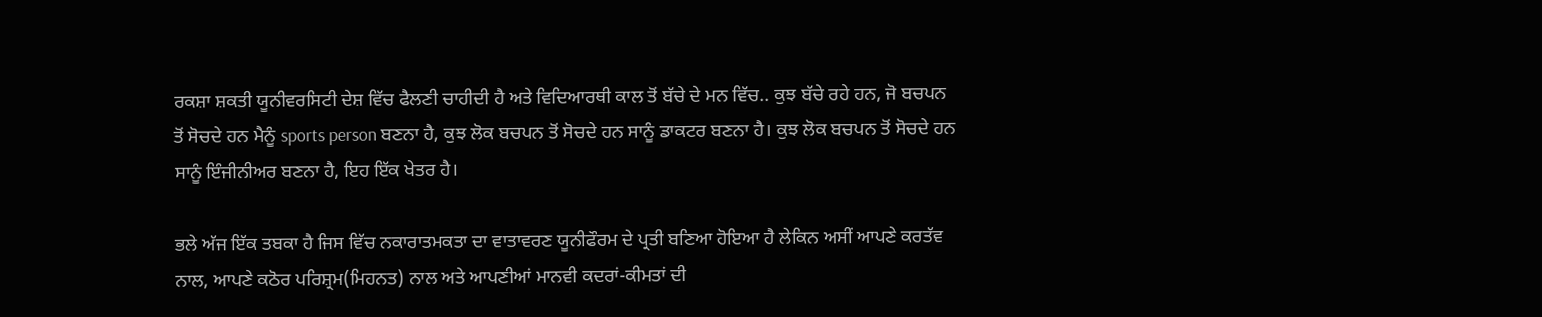ਰਕਸ਼ਾ ਸ਼ਕਤੀ ਯੂਨੀਵਰਸਿਟੀ ਦੇਸ਼ ਵਿੱਚ ਫੈਲਣੀ ਚਾਹੀਦੀ ਹੈ ਅਤੇ ਵਿਦਿਆਰਥੀ ਕਾਲ ਤੋਂ ਬੱਚੇ ਦੇ ਮਨ ਵਿੱਚ.. ਕੁਝ ਬੱਚੇ ਰਹੇ ਹਨ, ਜੋ ਬਚਪਨ ਤੋਂ ਸੋਚਦੇ ਹਨ ਮੈਨੂੰ sports person ਬਣਨਾ ਹੈ, ਕੁਝ ਲੋਕ ਬਚਪਨ ਤੋਂ ਸੋਚਦੇ ਹਨ ਸਾਨੂੰ ਡਾਕਟਰ ਬਣਨਾ ਹੈ। ਕੁਝ ਲੋਕ ਬਚਪਨ ਤੋਂ ਸੋਚਦੇ ਹਨ ਸਾਨੂੰ ਇੰਜੀਨੀਅਰ ਬਣਨਾ ਹੈ, ਇਹ ਇੱਕ ਖੇਤਰ ਹੈ।

ਭਲੇ ਅੱਜ ਇੱਕ ਤਬਕਾ ਹੈ ਜਿਸ ਵਿੱਚ ਨਕਾਰਾਤਮਕਤਾ ਦਾ ਵਾਤਾਵਰਣ ਯੂਨੀਫੌਰਮ ਦੇ ਪ੍ਰਤੀ ਬਣਿਆ ਹੋਇਆ ਹੈ ਲੇਕਿਨ ਅਸੀਂ ਆਪਣੇ ਕਰਤੱਵ ਨਾਲ, ਆਪਣੇ ਕਠੋਰ ਪਰਿਸ਼੍ਰਮ(ਮਿਹਨਤ) ਨਾਲ ਅਤੇ ਆਪਣੀਆਂ ਮਾਨਵੀ ਕਦਰਾਂ-ਕੀਮਤਾਂ ਦੀ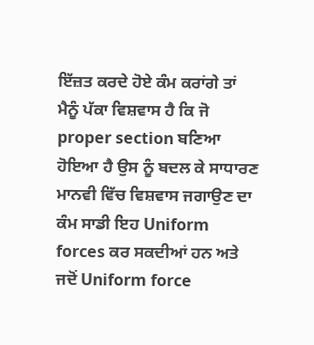ਇੱਜ਼ਤ ਕਰਦੇ ਹੋਏ ਕੰਮ ਕਰਾਂਗੇ ਤਾਂ ਮੈਨੂੰ ਪੱਕਾ ਵਿਸ਼ਵਾਸ ਹੈ ਕਿ ਜੋ proper section ਬਣਿਆ ਹੋਇਆ ਹੈ ਉਸ ਨੂੰ ਬਦਲ ਕੇ ਸਾਧਾਰਣ ਮਾਨਵੀ ਵਿੱਚ ਵਿਸ਼ਵਾਸ ਜਗਾਉਣ ਦਾ ਕੰਮ ਸਾਡੀ ਇਹ Uniform forces ਕਰ ਸਕਦੀਆਂ ਹਨ ਅਤੇ ਜਦੋਂ Uniform force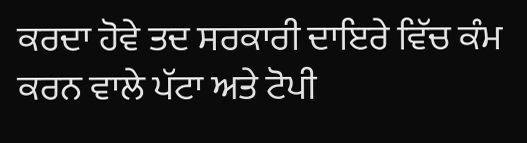ਕਰਦਾ ਹੋਵੇ ਤਦ ਸਰਕਾਰੀ ਦਾਇਰੇ ਵਿੱਚ ਕੰਮ ਕਰਨ ਵਾਲੇ ਪੱਟਾ ਅਤੇ ਟੋਪੀ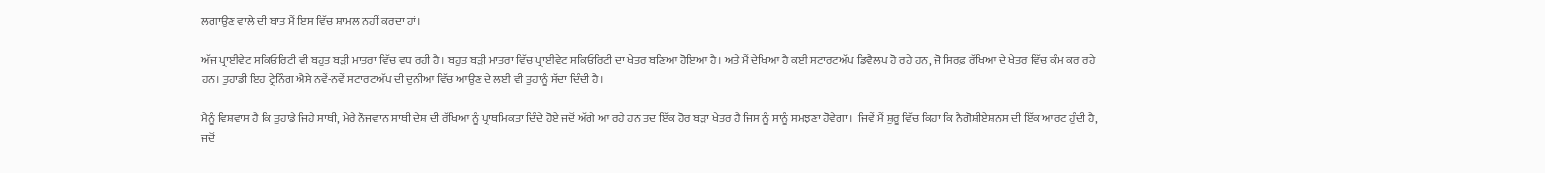ਲਗਾਉਣ ਵਾਲੇ ਦੀ ਬਾਤ ਮੈਂ ਇਸ ਵਿੱਚ ਸ਼ਾਮਲ ਨਹੀਂ ਕਰਦਾ ਹਾਂ।

ਅੱਜ ਪ੍ਰਾਈਵੇਟ ਸਕਿਓਰਿਟੀ ਵੀ ਬਹੁਤ ਬੜੀ ਮਾਤਰਾ ਵਿੱਚ ਵਧ ਰਹੀ ਹੈ। ਬਹੁਤ ਬੜੀ ਮਾਤਰਾ ਵਿੱਚ ਪ੍ਰਾਈਵੇਟ ਸਕਿਓਰਿਟੀ ਦਾ ਖੇਤਰ ਬਣਿਆ ਹੋਇਆ ਹੈ। ਅਤੇ ਮੈਂ ਦੇਖਿਆ ਹੈ ਕਈ ਸਟਾਰਟਅੱਪ ਡਿਵੈਲਪ ਹੋ ਰਹੇ ਹਨ, ਜੋ ਸਿਰਫ਼ ਰੱਖਿਆ ਦੇ ਖੇਤਰ ਵਿੱਚ ਕੰਮ ਕਰ ਰਹੇ ਹਨ। ਤੁਹਾਡੀ ਇਹ ਟ੍ਰੇਨਿੰਗ ਐਸੇ ਨਵੇਂ-ਨਵੇਂ ਸਟਾਰਟਅੱਪ ਦੀ ਦੁਨੀਆ ਵਿੱਚ ਆਉਣ ਦੇ ਲਈ ਵੀ ਤੁਹਾਨੂੰ ਸੱਦਾ ਦਿੰਦੀ ਹੈ।

ਮੈਨੂੰ ਵਿਸ਼ਵਾਸ ਹੈ ਕਿ ਤੁਹਾਡੇ ਜਿਹੇ ਸਾਥੀ, ਮੇਰੇ ਨੌਜਵਾਨ ਸਾਥੀ ਦੇਸ਼ ਦੀ ਰੱਖਿਆ ਨੂੰ ਪ੍ਰਾਥਮਿਕਤਾ ਦਿੰਦੇ ਹੋਏ ਜਦੋਂ ਅੱਗੇ ਆ ਰਹੇ ਹਨ ਤਦ ਇੱਕ ਹੋਰ ਬੜਾ ਖੇਤਰ ਹੈ ਜਿਸ ਨੂੰ ਸਾਨੂੰ ਸਮਝਣਾ ਹੋਵੇਗਾ।  ਜਿਵੇਂ ਮੈਂ ਸ਼ੁਰੂ ਵਿੱਚ ਕਿਹਾ ਕਿ ਨੈਗੋਸ਼ੀਏਸ਼ਨਸ ਦੀ ਇੱਕ ਆਰਟ ਹੁੰਦੀ ਹੈ, ਜਦੋਂ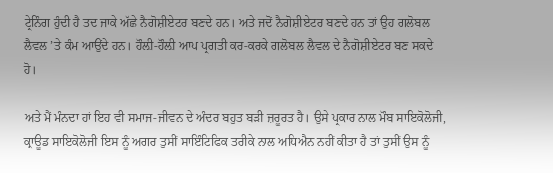ਟ੍ਰੇਨਿੰਗ ਹੁੰਦੀ ਹੈ ਤਦ ਜਾਕੇ ਅੱਛੇ ਨੈਗੋਸ਼ੀਏਟਰ ਬਣਦੇ ਹਨ। ਅਤੇ ਜਦੋਂ ਨੈਗੋਸ਼ੀਏਟਰ ਬਣਦੇ ਹਨ ਤਾਂ ਉਹ ਗਲੋਬਲ ਲੈਵਲ ’ਤੇ ਕੰਮ ਆਉਂਦੇ ਹਨ। ਹੌਲ਼ੀ-ਹੌਲ਼ੀ ਆਪ ਪ੍ਰਗਤੀ ਕਰ-ਕਰਕੇ ਗਲੋਬਲ ਲੈਵਲ ਦੇ ਨੈਗੋਸ਼ੀਏਟਰ ਬਣ ਸਕਦੇ ਹੋ।

ਅਤੇ ਮੈਂ ਮੰਨਦਾ ਹਾਂ ਇਹ ਵੀ ਸਮਾਜ-ਜੀਵਨ ਦੇ ਅੰਦਰ ਬਹੁਤ ਬੜੀ ਜ਼ਰੂਰਤ ਹੈ। ਉਸੇ ਪ੍ਰਕਾਰ ਨਾਲ ਮੌਬ ਸਾਇਕੋਲੋਜੀ, ਕ੍ਰਾਊਡ ਸਾਇਕੋਲੋਜੀ ਇਸ ਨੂੰ ਅਗਰ ਤੁਸੀਂ ਸਾਇੰਟਿਫਿਕ ਤਰੀਕੇ ਨਾਲ ਅਧਿਐਨ ਨਹੀਂ ਕੀਤਾ ਹੈ ਤਾਂ ਤੁਸੀਂ ਉਸ ਨੂੰ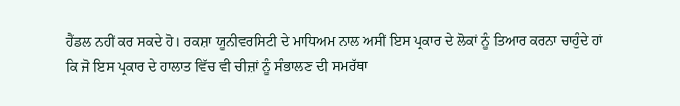ਹੈਂਡਲ ਨਹੀਂ ਕਰ ਸਕਦੇ ਹੋ। ਰਕਸ਼ਾ ਯੂਨੀਵਰਸਿਟੀ ਦੇ ਮਾਧਿਅਮ ਨਾਲ ਅਸੀਂ ਇਸ ਪ੍ਰਕਾਰ ਦੇ ਲੋਕਾਂ ਨੂੰ ਤਿਆਰ ਕਰਨਾ ਚਾਹੁੰਦੇ ਹਾਂ ਕਿ ਜੋ ਇਸ ਪ੍ਰਕਾਰ ਦੇ ਹਾਲਾਤ ਵਿੱਚ ਵੀ ਚੀਜ਼ਾਂ ਨੂੰ ਸੰਭਾਲਣ ਦੀ ਸਮਰੱਥਾ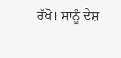ਰੱਖੋ। ਸਾਨੂੰ ਦੇਸ਼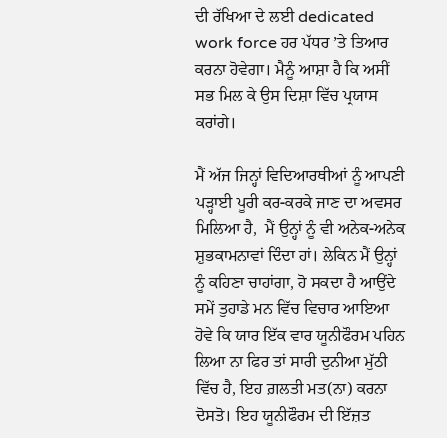ਦੀ ਰੱਖਿਆ ਦੇ ਲਈ dedicated work force ਹਰ ਪੱਧਰ ’ਤੇ ਤਿਆਰ ਕਰਨਾ ਹੋਵੇਗਾ। ਮੈਨੂੰ ਆਸ਼ਾ ਹੈ ਕਿ ਅਸੀਂ ਸਭ ਮਿਲ ਕੇ ਉਸ ਦਿਸ਼ਾ ਵਿੱਚ ਪ੍ਰਯਾਸ ਕਰਾਂਗੇ।

ਮੈਂ ਅੱਜ ਜਿਨ੍ਹਾਂ ਵਿਦਿਆਰਥੀਆਂ ਨੂੰ ਆਪਣੀ ਪੜ੍ਹਾਈ ਪੂਰੀ ਕਰ-ਕਰਕੇ ਜਾਣ ਦਾ ਅਵਸਰ ਮਿਲਿਆ ਹੈ,  ਮੈਂ ਉਨ੍ਹਾਂ ਨੂੰ ਵੀ ਅਨੇਕ-ਅਨੇਕ ਸ਼ੁਭਕਾਮਨਾਵਾਂ ਦਿੰਦਾ ਹਾਂ। ਲੇਕਿਨ ਮੈਂ ਉਨ੍ਹਾਂ ਨੂੰ ਕਹਿਣਾ ਚਾਹਾਂਗਾ, ਹੋ ਸਕਦਾ ਹੈ ਆਉਂਦੇ ਸਮੇਂ ਤੁਹਾਡੇ ਮਨ ਵਿੱਚ ਵਿਚਾਰ ਆਇਆ ਹੋਵੇ ਕਿ ਯਾਰ ਇੱਕ ਵਾਰ ਯੂਨੀਫੌਰਮ ਪਹਿਨ ਲਿਆ ਨਾ ਫਿਰ ਤਾਂ ਸਾਰੀ ਦੁਨੀਆ ਮੁੱਠੀ ਵਿੱਚ ਹੈ, ਇਹ ਗ਼ਲਤੀ ਮਤ(ਨਾ) ਕਰਨਾ ਦੋਸਤੋ। ਇਹ ਯੂਨੀਫੌਰਮ ਦੀ ਇੱਜ਼ਤ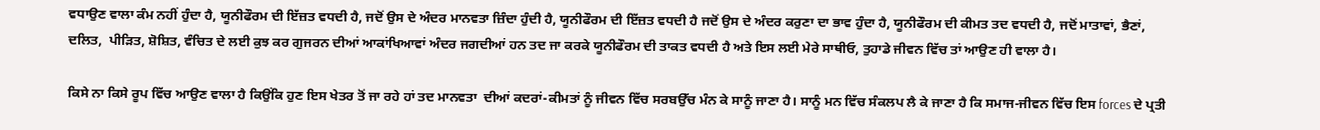ਵਧਾਉਣ ਵਾਲਾ ਕੰਮ ਨਹੀਂ ਹੁੰਦਾ ਹੈ, ਯੂਨੀਫੌਰਮ ਦੀ ਇੱਜ਼ਤ ਵਧਦੀ ਹੈ, ਜਦੋਂ ਉਸ ਦੇ ਅੰਦਰ ਮਾਨਵਤਾ ਜ਼ਿੰਦਾ ਹੁੰਦੀ ਹੈ, ਯੂਨੀਫੌਰਮ ਦੀ ਇੱਜ਼ਤ ਵਧਦੀ ਹੈ ਜਦੋਂ ਉਸ ਦੇ ਅੰਦਰ ਕਰੁਣਾ ਦਾ ਭਾਵ ਹੁੰਦਾ ਹੈ, ਯੂਨੀਫੌਰਮ ਦੀ ਕੀਮਤ ਤਦ ਵਧਦੀ ਹੈ, ਜਦੋਂ ਮਾਤਾਵਾਂ, ਭੈਣਾਂ, ਦਲਿਤ,  ਪੀੜਿਤ, ਸ਼ੋਸ਼ਿਤ, ਵੰਚਿਤ ਦੇ ਲਈ ਕੁਝ ਕਰ ਗੁਜਰਨ ਦੀਆਂ ਆਕਾਂਖਿਆਵਾਂ ਅੰਦਰ ਜਗਦੀਆਂ ਹਨ ਤਦ ਜਾ ਕਰਕੇ ਯੂਨੀਫੌਰਮ ਦੀ ਤਾਕਤ ਵਧਦੀ ਹੈ ਅਤੇ ਇਸ ਲਈ ਮੇਰੇ ਸਾਥੀਓ, ਤੁਹਾਡੇ ਜੀਵਨ ਵਿੱਚ ਤਾਂ ਆਉਣ ਹੀ ਵਾਲਾ ਹੈ।

ਕਿਸੇ ਨਾ ਕਿਸੇ ਰੂਪ ਵਿੱਚ ਆਉਣ ਵਾਲਾ ਹੈ ਕਿਉਂਕਿ ਹੁਣ ਇਸ ਖੇਤਰ ਤੋਂ ਜਾ ਰਹੇ ਹਾਂ ਤਦ ਮਾਨਵਤਾ  ਦੀਆਂ ਕਦਰਾਂ-ਕੀਮਤਾਂ ਨੂੰ ਜੀਵਨ ਵਿੱਚ ਸਰਬਉੱਚ ਮੰਨ ਕੇ ਸਾਨੂੰ ਜਾਣਾ ਹੈ। ਸਾਨੂੰ ਮਨ ਵਿੱਚ ਸੰਕਲਪ ਲੈ ਕੇ ਜਾਣਾ ਹੈ ਕਿ ਸਮਾਜ-ਜੀਵਨ ਵਿੱਚ ਇਸ forces ਦੇ ਪ੍ਰਤੀ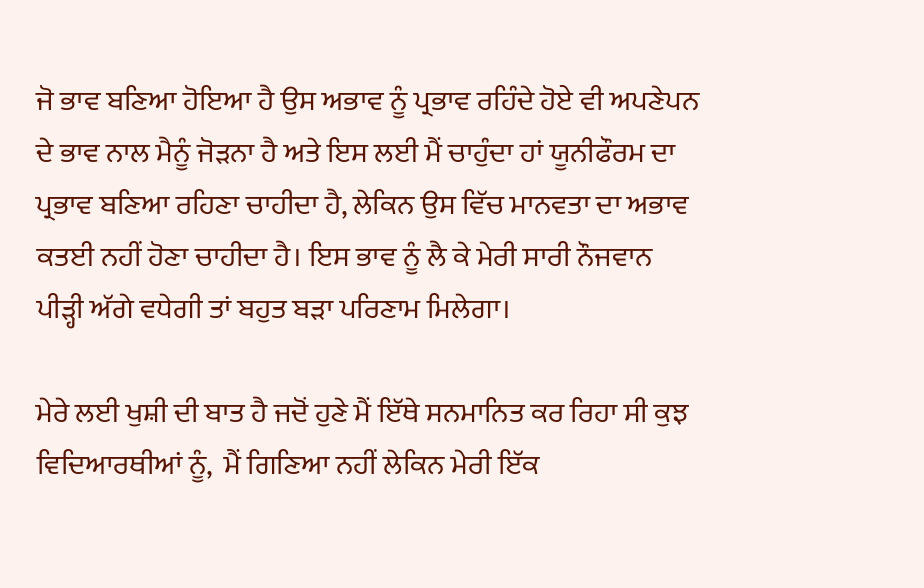ਜੋ ਭਾਵ ਬਣਿਆ ਹੋਇਆ ਹੈ ਉਸ ਅਭਾਵ ਨੂੰ ਪ੍ਰਭਾਵ ਰਹਿੰਦੇ ਹੋਏ ਵੀ ਅਪਣੇਪਨ ਦੇ ਭਾਵ ਨਾਲ ਮੈਨੂੰ ਜੋੜਨਾ ਹੈ ਅਤੇ ਇਸ ਲਈ ਮੈਂ ਚਾਹੁੰਦਾ ਹਾਂ ਯੂਨੀਫੌਰਮ ਦਾ ਪ੍ਰਭਾਵ ਬਣਿਆ ਰਹਿਣਾ ਚਾਹੀਦਾ ਹੈ, ਲੇਕਿਨ ਉਸ ਵਿੱਚ ਮਾਨਵਤਾ ਦਾ ਅਭਾਵ ਕਤਈ ਨਹੀਂ ਹੋਣਾ ਚਾਹੀਦਾ ਹੈ। ਇਸ ਭਾਵ ਨੂੰ ਲੈ ਕੇ ਮੇਰੀ ਸਾਰੀ ਨੌਜਵਾਨ ਪੀੜ੍ਹੀ ਅੱਗੇ ਵਧੇਗੀ ਤਾਂ ਬਹੁਤ ਬੜਾ ਪਰਿਣਾਮ ਮਿਲੇਗਾ।

ਮੇਰੇ ਲਈ ਖੁਸ਼ੀ ਦੀ ਬਾਤ ਹੈ ਜਦੋਂ ਹੁਣੇ ਮੈਂ ਇੱਥੇ ਸਨਮਾਨਿਤ ਕਰ ਰਿਹਾ ਸੀ ਕੁਝ ਵਿਦਿਆਰਥੀਆਂ ਨੂੰ,  ਮੈਂ ਗਿਣਿਆ ਨਹੀਂ ਲੇਕਿਨ ਮੇਰੀ ਇੱਕ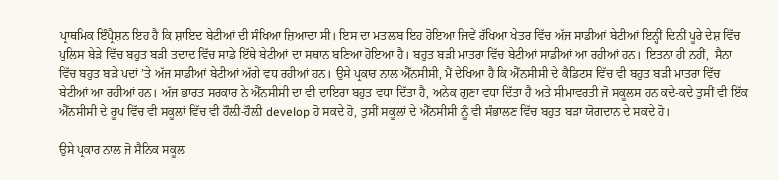ਪ੍ਰਾਥਮਿਕ ਇੰਪ੍ਰੈਸ਼ਨ ਇਹ ਹੈ ਕਿ ਸ਼ਾਇਦ ਬੇਟੀਆਂ ਦੀ ਸੰਖਿਆ ਜ਼ਿਆਦਾ ਸੀ। ਇਸ ਦਾ ਮਤਲਬ ਇਹ ਹੋਇਆ ਜਿਵੇਂ ਰੱਖਿਆ ਖੇਤਰ ਵਿੱਚ ਅੱਜ ਸਾਡੀਆਂ ਬੇਟੀਆਂ ਇਨ੍ਹੀਂ ਦਿਨੀਂ ਪੂਰੇ ਦੇਸ਼ ਵਿੱਚ ਪੁਲਿਸ ਬੇੜੇ ਵਿੱਚ ਬਹੁਤ ਬੜੀ ਤਦਾਦ ਵਿੱਚ ਸਾਡੇ ਇੱਥੇ ਬੇਟੀਆਂ ਦਾ ਸਥਾਨ ਬਣਿਆ ਹੋਇਆ ਹੈ। ਬਹੁਤ ਬੜੀ ਮਾਤਰਾ ਵਿੱਚ ਬੇਟੀਆਂ ਸਾਡੀਆਂ ਆ ਰਹੀਆਂ ਹਨ। ਇਤਨਾ ਹੀ ਨਹੀਂ,  ਸੈਨਾ ਵਿੱਚ ਬਹੁਤ ਬੜੇ ਪਦਾਂ ’ਤੇ ਅੱਜ ਸਾਡੀਆਂ ਬੇਟੀਆਂ ਅੱਗੇ ਵਧ ਰਹੀਆਂ ਹਨ। ਉਸੇ ਪ੍ਰਕਾਰ ਨਾਲ ਐੱਨਸੀਸੀ, ਮੈਂ ਦੇਖਿਆ ਹੈ ਕਿ ਐੱਨਸੀਸੀ ਦੇ ਕੈਡਿਟਸ ਵਿੱਚ ਵੀ ਬਹੁਤ ਬੜੀ ਮਾਤਰਾ ਵਿੱਚ ਬੇਟੀਆਂ ਆ ਰਹੀਆਂ ਹਨ। ਅੱਜ ਭਾਰਤ ਸਰਕਾਰ ਨੇ ਐੱਨਸੀਸੀ ਦਾ ਵੀ ਦਾਇਰਾ ਬਹੁਤ ਵਧਾ ਦਿੱਤਾ ਹੈ, ਅਨੇਕ ਗੁਣਾ ਵਧਾ ਦਿੱਤਾ ਹੈ ਅਤੇ ਸੀਮਾਵਰਤੀ ਜੋ ਸਕੂਲਸ ਹਨ ਕਦੇ-ਕਦੇ ਤੁਸੀਂ ਵੀ ਇੱਕ ਐੱਨਸੀਸੀ ਦੇ ਰੂਪ ਵਿੱਚ ਵੀ ਸਕੂਲਾਂ ਵਿੱਚ ਵੀ ਹੌਲ਼ੀ-ਹੌਲ਼ੀ develop ਹੋ ਸਕਦੇ ਹੋ, ਤੁਸੀਂ ਸਕੂਲਾਂ ਦੇ ਐੱਨਸੀਸੀ ਨੂੰ ਵੀ ਸੰਭਾਲਣ ਵਿੱਚ ਬਹੁਤ ਬੜਾ ਯੋਗਦਾਨ ਦੇ ਸਕਦੇ ਹੋ।

ਉਸੇ ਪ੍ਰਕਾਰ ਨਾਲ ਜੋ ਸੈਨਿਕ ਸਕੂਲ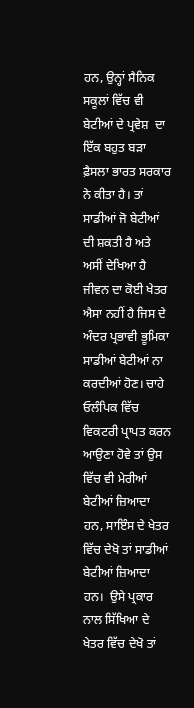ਹਨ, ਉਨ੍ਹਾਂ ਸੈਨਿਕ ਸਕੂਲਾਂ ਵਿੱਚ ਵੀ ਬੇਟੀਆਂ ਦੇ ਪ੍ਰਵੇਸ਼  ਦਾ ਇੱਕ ਬਹੁਤ ਬੜਾ ਫ਼ੈਸਲਾ ਭਾਰਤ ਸਰਕਾਰ ਨੇ ਕੀਤਾ ਹੈ। ਤਾਂ ਸਾਡੀਆਂ ਜੋ ਬੇਟੀਆਂ ਦੀ ਸ਼ਕਤੀ ਹੈ ਅਤੇ ਅਸੀਂ ਦੇਖਿਆ ਹੈ ਜੀਵਨ ਦਾ ਕੋਈ ਖੇਤਰ ਐਸਾ ਨਹੀਂ ਹੈ ਜਿਸ ਦੇ ਅੰਦਰ ਪ੍ਰਭਾਵੀ ਭੂਮਿਕਾ ਸਾਡੀਆਂ ਬੇਟੀਆਂ ਨਾ ਕਰਦੀਆਂ ਹੋਣ। ਚਾਹੇ ਓਲੰਪਿਕ ਵਿੱਚ ਵਿਕਟਰੀ ਪ੍ਰਾਪਤ ਕਰਨ ਆਉਣਾ ਹੋਵੇ ਤਾਂ ਉਸ ਵਿੱਚ ਵੀ ਮੇਰੀਆਂ ਬੇਟੀਆਂ ਜ਼ਿਆਦਾ ਹਨ, ਸਾਇੰਸ ਦੇ ਖੇਤਰ ਵਿੱਚ ਦੇਖੋ ਤਾਂ ਸਾਡੀਆਂ ਬੇਟੀਆਂ ਜ਼ਿਆਦਾ ਹਨ।  ਉਸੇ ਪ੍ਰਕਾਰ ਨਾਲ ਸਿੱਖਿਆ ਦੇ ਖੇਤਰ ਵਿੱਚ ਦੇਖੋ ਤਾਂ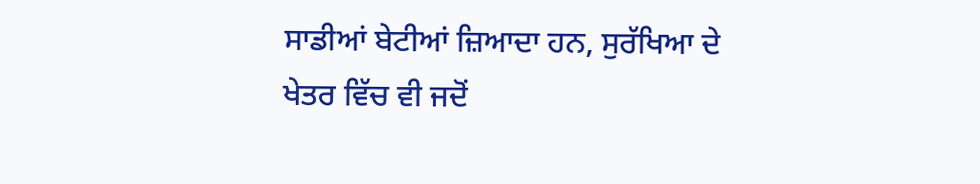ਸਾਡੀਆਂ ਬੇਟੀਆਂ ਜ਼ਿਆਦਾ ਹਨ, ਸੁਰੱਖਿਆ ਦੇ ਖੇਤਰ ਵਿੱਚ ਵੀ ਜਦੋਂ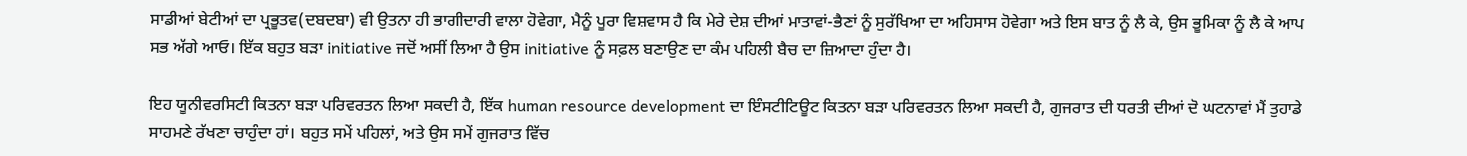ਸਾਡੀਆਂ ਬੇਟੀਆਂ ਦਾ ਪ੍ਰਭੂਤਵ(ਦਬਦਬਾ) ਵੀ ਉਤਨਾ ਹੀ ਭਾਗੀਦਾਰੀ ਵਾਲਾ ਹੋਵੇਗਾ, ਮੈਨੂੰ ਪੂਰਾ ਵਿਸ਼ਵਾਸ ਹੈ ਕਿ ਮੇਰੇ ਦੇਸ਼ ਦੀਆਂ ਮਾਤਾਵਾਂ-ਭੈਣਾਂ ਨੂੰ ਸੁਰੱਖਿਆ ਦਾ ਅਹਿਸਾਸ ਹੋਵੇਗਾ ਅਤੇ ਇਸ ਬਾਤ ਨੂੰ ਲੈ ਕੇ, ਉਸ ਭੂਮਿਕਾ ਨੂੰ ਲੈ ਕੇ ਆਪ ਸਭ ਅੱਗੇ ਆਓ। ਇੱਕ ਬਹੁਤ ਬੜਾ initiative ਜਦੋਂ ਅਸੀਂ ਲਿਆ ਹੈ ਉਸ initiative ਨੂੰ ਸਫ਼ਲ ਬਣਾਉਣ ਦਾ ਕੰਮ ਪਹਿਲੀ ਬੈਚ ਦਾ ਜ਼ਿਆਦਾ ਹੁੰਦਾ ਹੈ।

ਇਹ ਯੂਨੀਵਰਸਿਟੀ ਕਿਤਨਾ ਬੜਾ ਪਰਿਵਰਤਨ ਲਿਆ ਸਕਦੀ ਹੈ, ਇੱਕ human resource development ਦਾ ਇੰਸਟੀਟਿਊਟ ਕਿਤਨਾ ਬੜਾ ਪਰਿਵਰਤਨ ਲਿਆ ਸਕਦੀ ਹੈ, ਗੁਜਰਾਤ ਦੀ ਧਰਤੀ ਦੀਆਂ ਦੋ ਘਟਨਾਵਾਂ ਮੈਂ ਤੁਹਾਡੇ ਸਾਹਮਣੇ ਰੱਖਣਾ ਚਾਹੁੰਦਾ ਹਾਂ। ਬਹੁਤ ਸਮੇਂ ਪਹਿਲਾਂ, ਅਤੇ ਉਸ ਸਮੇਂ ਗੁਜਰਾਤ ਵਿੱਚ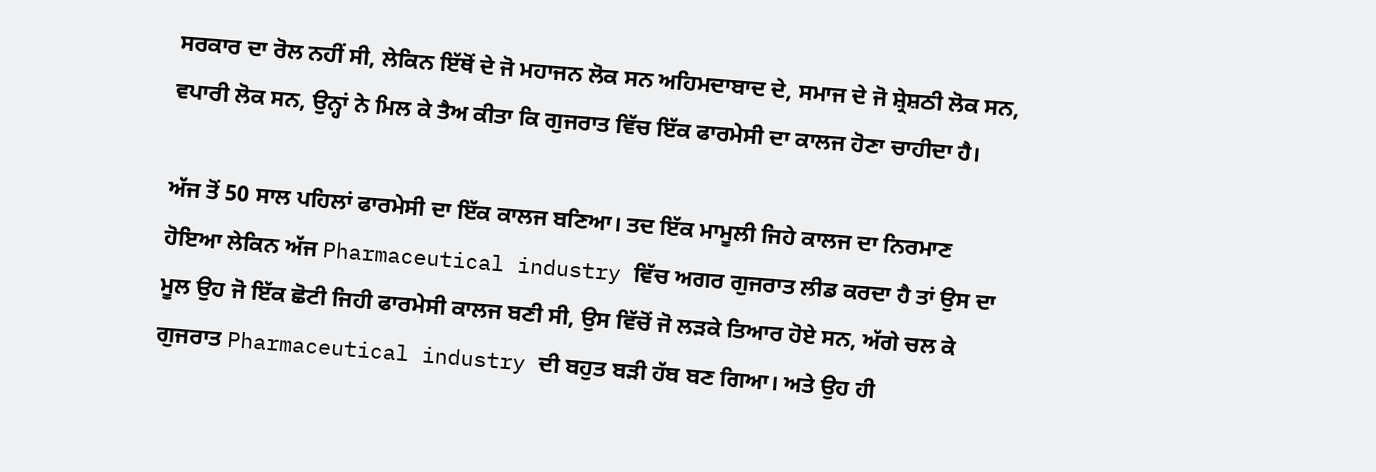ਸਰਕਾਰ ਦਾ ਰੋਲ ਨਹੀਂ ਸੀ, ਲੇਕਿਨ ਇੱਥੋਂ ਦੇ ਜੋ ਮਹਾਜਨ ਲੋਕ ਸਨ ਅਹਿਮਦਾਬਾਦ ਦੇ, ਸਮਾਜ ਦੇ ਜੋ ਸ਼੍ਰੇਸ਼ਠੀ ਲੋਕ ਸਨ, ਵਪਾਰੀ ਲੋਕ ਸਨ, ਉਨ੍ਹਾਂ ਨੇ ਮਿਲ ਕੇ ਤੈਅ ਕੀਤਾ ਕਿ ਗੁਜਰਾਤ ਵਿੱਚ ਇੱਕ ਫਾਰਮੇਸੀ ਦਾ ਕਾਲਜ ਹੋਣਾ ਚਾਹੀਦਾ ਹੈ।

ਅੱਜ ਤੋਂ 50 ਸਾਲ ਪਹਿਲਾਂ ਫਾਰਮੇਸੀ ਦਾ ਇੱਕ ਕਾਲਜ ਬਣਿਆ। ਤਦ ਇੱਕ ਮਾਮੂਲੀ ਜਿਹੇ ਕਾਲਜ ਦਾ ਨਿਰਮਾਣ ਹੋਇਆ ਲੇਕਿਨ ਅੱਜ Pharmaceutical industry ਵਿੱਚ ਅਗਰ ਗੁਜਰਾਤ ਲੀਡ ਕਰਦਾ ਹੈ ਤਾਂ ਉਸ ਦਾ ਮੂਲ ਉਹ ਜੋ ਇੱਕ ਛੋਟੀ ਜਿਹੀ ਫਾਰਮੇਸੀ ਕਾਲਜ ਬਣੀ ਸੀ, ਉਸ ਵਿੱਚੋਂ ਜੋ ਲੜਕੇ ਤਿਆਰ ਹੋਏ ਸਨ, ਅੱਗੇ ਚਲ ਕੇ ਗੁਜਰਾਤ Pharmaceutical industry ਦੀ ਬਹੁਤ ਬੜੀ ਹੱਬ ਬਣ ਗਿਆ। ਅਤੇ ਉਹ ਹੀ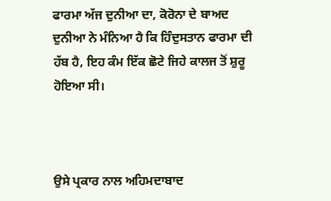ਫਾਰਮਾ ਅੱਜ ਦੁਨੀਆ ਦਾ, ਕੋਰੋਨਾ ਦੇ ਬਾਅਦ ਦੁਨੀਆ ਨੇ ਮੰਨਿਆ ਹੈ ਕਿ ਹਿੰਦੁਸਤਾਨ ਫਾਰਮਾ ਦੀ ਹੱਬ ਹੈ, ਇਹ ਕੰਮ ਇੱਕ ਛੋਟੇ ਜਿਹੇ ਕਾਲਜ ਤੋਂ ਸ਼ੁਰੂ ਹੋਇਆ ਸੀ।



ਉਸੇ ਪ੍ਰਕਾਰ ਨਾਲ ਅਹਿਮਦਾਬਾਦ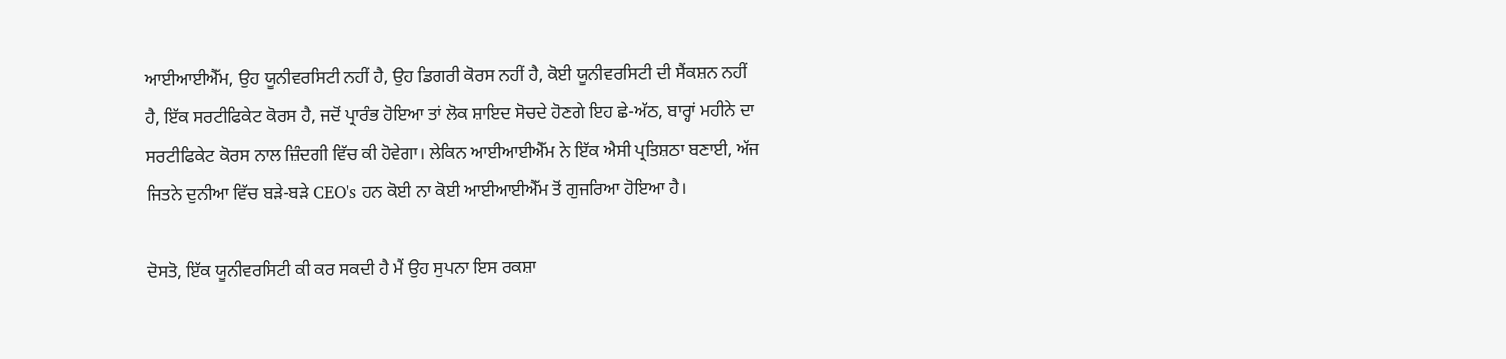ਆਈਆਈਐੱਮ, ਉਹ ਯੂਨੀਵਰਸਿਟੀ ਨਹੀਂ ਹੈ, ਉਹ ਡਿਗਰੀ ਕੋਰਸ ਨਹੀਂ ਹੈ, ਕੋਈ ਯੂਨੀਵਰਸਿਟੀ ਦੀ ਸੈਂਕਸ਼ਨ ਨਹੀਂ ਹੈ, ਇੱਕ ਸਰਟੀਫਿਕੇਟ ਕੋਰਸ ਹੈ, ਜਦੋਂ ਪ੍ਰਾਰੰਭ ਹੋਇਆ ਤਾਂ ਲੋਕ ਸ਼ਾਇਦ ਸੋਚਦੇ ਹੋਣਗੇ ਇਹ ਛੇ-ਅੱਠ, ਬਾਰ੍ਹਾਂ ਮਹੀਨੇ ਦਾ ਸਰਟੀਫਿਕੇਟ ਕੋਰਸ ਨਾਲ ਜ਼ਿੰਦਗੀ ਵਿੱਚ ਕੀ ਹੋਵੇਗਾ। ਲੇਕਿਨ ਆਈਆਈਐੱਮ ਨੇ ਇੱਕ ਐਸੀ ਪ੍ਰਤਿਸ਼ਠਾ ਬਣਾਈ, ਅੱਜ ਜਿਤਨੇ ਦੁਨੀਆ ਵਿੱਚ ਬੜੇ-ਬੜੇ CEO's ਹਨ ਕੋਈ ਨਾ ਕੋਈ ਆਈਆਈਐੱਮ ਤੋਂ ਗੁਜਰਿਆ ਹੋਇਆ ਹੈ।

ਦੋਸਤੋ, ਇੱਕ ਯੂਨੀਵਰਸਿਟੀ ਕੀ ਕਰ ਸਕਦੀ ਹੈ ਮੈਂ ਉਹ ਸੁਪਨਾ ਇਸ ਰਕਸ਼ਾ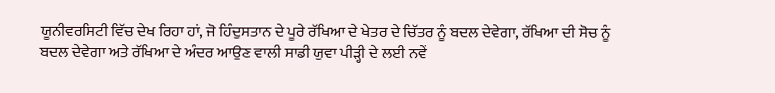ਯੂਨੀਵਰਸਿਟੀ ਵਿੱਚ ਦੇਖ ਰਿਹਾ ਹਾਂ, ਜੋ ਹਿੰਦੁਸਤਾਨ ਦੇ ਪੂਰੇ ਰੱਖਿਆ ਦੇ ਖੇਤਰ ਦੇ ਚਿੱਤਰ ਨੂੰ ਬਦਲ ਦੇਵੇਗਾ, ਰੱਖਿਆ ਦੀ ਸੋਚ ਨੂੰ ਬਦਲ ਦੇਵੇਗਾ ਅਤੇ ਰੱਖਿਆ ਦੇ ਅੰਦਰ ਆਉਣ ਵਾਲੀ ਸਾਡੀ ਯੁਵਾ ਪੀੜ੍ਹੀ ਦੇ ਲਈ ਨਵੇਂ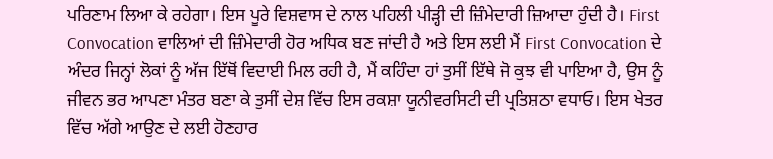ਪਰਿਣਾਮ ਲਿਆ ਕੇ ਰਹੇਗਾ। ਇਸ ਪੂਰੇ ਵਿਸ਼ਵਾਸ ਦੇ ਨਾਲ ਪਹਿਲੀ ਪੀੜ੍ਹੀ ਦੀ ਜ਼ਿੰਮੇਦਾਰੀ ਜ਼ਿਆਦਾ ਹੁੰਦੀ ਹੈ। First Convocation ਵਾਲਿਆਂ ਦੀ ਜ਼ਿੰਮੇਦਾਰੀ ਹੋਰ ਅਧਿਕ ਬਣ ਜਾਂਦੀ ਹੈ ਅਤੇ ਇਸ ਲਈ ਮੈਂ First Convocation ਦੇ ਅੰਦਰ ਜਿਨ੍ਹਾਂ ਲੋਕਾਂ ਨੂੰ ਅੱਜ ਇੱਥੋਂ ਵਿਦਾਈ ਮਿਲ ਰਹੀ ਹੈ, ਮੈਂ ਕਹਿੰਦਾ ਹਾਂ ਤੁਸੀਂ ਇੱਥੇ ਜੋ ਕੁਝ ਵੀ ਪਾਇਆ ਹੈ, ਉਸ ਨੂੰ ਜੀਵਨ ਭਰ ਆਪਣਾ ਮੰਤਰ ਬਣਾ ਕੇ ਤੁਸੀਂ ਦੇਸ਼ ਵਿੱਚ ਇਸ ਰਕਸ਼ਾ ਯੂਨੀਵਰਸਿਟੀ ਦੀ ਪ੍ਰਤਿਸ਼ਠਾ ਵਧਾਓ। ਇਸ ਖੇਤਰ ਵਿੱਚ ਅੱਗੇ ਆਉਣ ਦੇ ਲਈ ਹੋਣਹਾਰ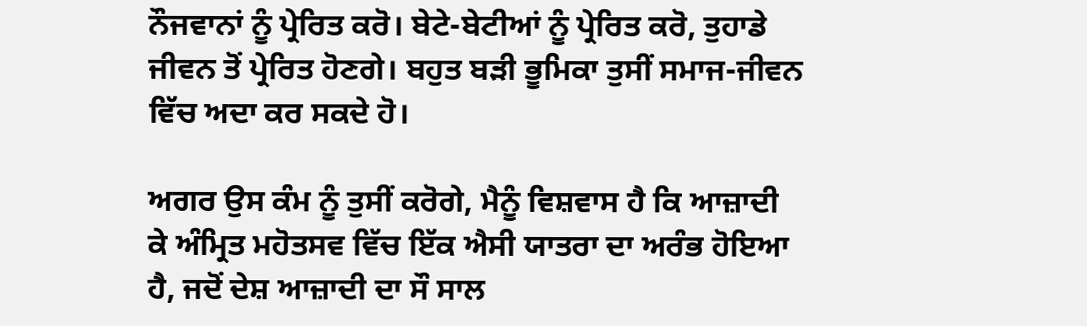ਨੌਜਵਾਨਾਂ ਨੂੰ ਪ੍ਰੇਰਿਤ ਕਰੋ। ਬੇਟੇ-ਬੇਟੀਆਂ ਨੂੰ ਪ੍ਰੇਰਿਤ ਕਰੋ, ਤੁਹਾਡੇ ਜੀਵਨ ਤੋਂ ਪ੍ਰੇਰਿਤ ਹੋਣਗੇ। ਬਹੁਤ ਬੜੀ ਭੂਮਿਕਾ ਤੁਸੀਂ ਸਮਾਜ-ਜੀਵਨ ਵਿੱਚ ਅਦਾ ਕਰ ਸਕਦੇ ਹੋ।

ਅਗਰ ਉਸ ਕੰਮ ਨੂੰ ਤੁਸੀਂ ਕਰੋਗੇ, ਮੈਨੂੰ ਵਿਸ਼ਵਾਸ ਹੈ ਕਿ ਆਜ਼ਾਦੀ ਕੇ ਅੰਮ੍ਰਿਤ ਮਹੋਤਸਵ ਵਿੱਚ ਇੱਕ ਐਸੀ ਯਾਤਰਾ ਦਾ ਅਰੰਭ ਹੋਇਆ ਹੈ, ਜਦੋਂ ਦੇਸ਼ ਆਜ਼ਾਦੀ ਦਾ ਸੌ ਸਾਲ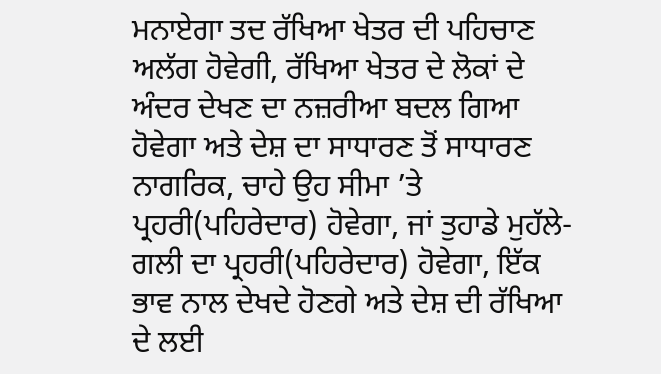ਮਨਾਏਗਾ ਤਦ ਰੱਖਿਆ ਖੇਤਰ ਦੀ ਪਹਿਚਾਣ ਅਲੱਗ ਹੋਵੇਗੀ, ਰੱਖਿਆ ਖੇਤਰ ਦੇ ਲੋਕਾਂ ਦੇ ਅੰਦਰ ਦੇਖਣ ਦਾ ਨਜ਼ਰੀਆ ਬਦਲ ਗਿਆ ਹੋਵੇਗਾ ਅਤੇ ਦੇਸ਼ ਦਾ ਸਾਧਾਰਣ ਤੋਂ ਸਾਧਾਰਣ ਨਾਗਰਿਕ, ਚਾਹੇ ਉਹ ਸੀਮਾ ’ਤੇ ਪ੍ਰਹਰੀ(ਪਹਿਰੇਦਾਰ) ਹੋਵੇਗਾ, ਜਾਂ ਤੁਹਾਡੇ ਮੁਹੱਲੇ-ਗਲੀ ਦਾ ਪ੍ਰਹਰੀ(ਪਹਿਰੇਦਾਰ) ਹੋਵੇਗਾ, ਇੱਕ ਭਾਵ ਨਾਲ ਦੇਖਦੇ ਹੋਣਗੇ ਅਤੇ ਦੇਸ਼ ਦੀ ਰੱਖਿਆ ਦੇ ਲਈ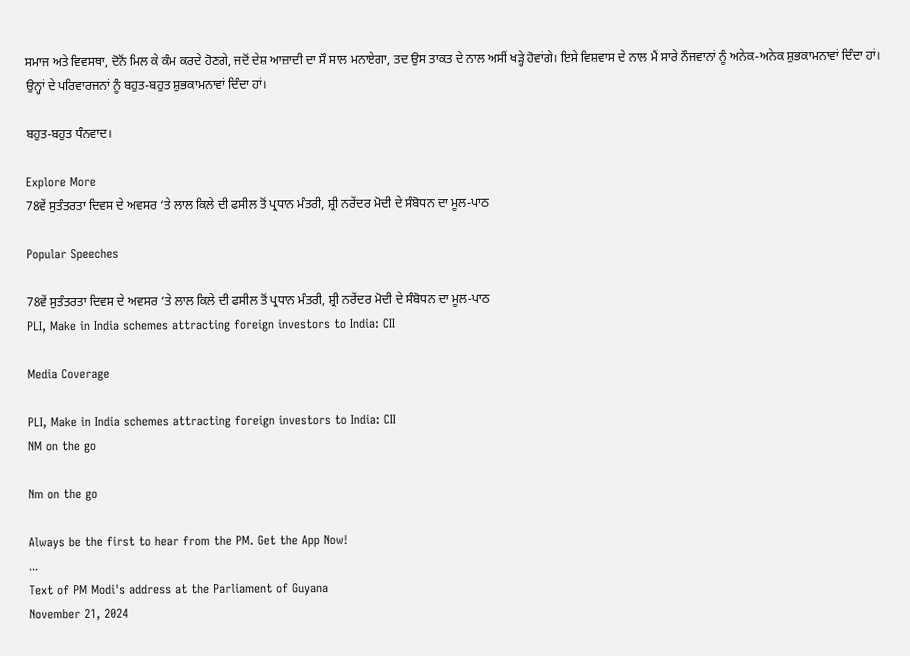ਸਮਾਜ ਅਤੇ ਵਿਵਸਥਾ, ਦੋਨੋਂ ਮਿਲ ਕੇ ਕੰਮ ਕਰਦੇ ਹੋਣਗੇ, ਜਦੋਂ ਦੇਸ਼ ਆਜ਼ਾਦੀ ਦਾ ਸੌ ਸਾਲ ਮਨਾਏਗਾ, ਤਦ ਉਸ ਤਾਕਤ ਦੇ ਨਾਲ ਅਸੀਂ ਖੜ੍ਹੇ ਹੋਵਾਂਗੇ। ਇਸੇ ਵਿਸ਼ਵਾਸ ਦੇ ਨਾਲ ਮੈਂ ਸਾਰੇ ਨੌਜਵਾਨਾਂ ਨੂੰ ਅਨੇਕ-ਅਨੇਕ ਸ਼ੁਭਕਾਮਨਾਵਾਂ ਦਿੰਦਾ ਹਾਂ। ਉਨ੍ਹਾਂ ਦੇ ਪਰਿਵਾਰਜਨਾਂ ਨੂੰ ਬਹੁਤ-ਬਹੁਤ ਸ਼ੁਭਕਾਮਨਾਵਾਂ ਦਿੰਦਾ ਹਾਂ।

ਬਹੁਤ-ਬਹੁਤ ਧੰਨਵਾਦ।

Explore More
78ਵੇਂ ਸੁਤੰਤਰਤਾ ਦਿਵਸ ਦੇ ਅਵਸਰ ‘ਤੇ ਲਾਲ ਕਿਲੇ ਦੀ ਫਸੀਲ ਤੋਂ ਪ੍ਰਧਾਨ ਮੰਤਰੀ, ਸ਼੍ਰੀ ਨਰੇਂਦਰ ਮੋਦੀ ਦੇ ਸੰਬੋਧਨ ਦਾ ਮੂਲ-ਪਾਠ

Popular Speeches

78ਵੇਂ ਸੁਤੰਤਰਤਾ ਦਿਵਸ ਦੇ ਅਵਸਰ ‘ਤੇ ਲਾਲ ਕਿਲੇ ਦੀ ਫਸੀਲ ਤੋਂ ਪ੍ਰਧਾਨ ਮੰਤਰੀ, ਸ਼੍ਰੀ ਨਰੇਂਦਰ ਮੋਦੀ ਦੇ ਸੰਬੋਧਨ ਦਾ ਮੂਲ-ਪਾਠ
PLI, Make in India schemes attracting foreign investors to India: CII

Media Coverage

PLI, Make in India schemes attracting foreign investors to India: CII
NM on the go

Nm on the go

Always be the first to hear from the PM. Get the App Now!
...
Text of PM Modi's address at the Parliament of Guyana
November 21, 2024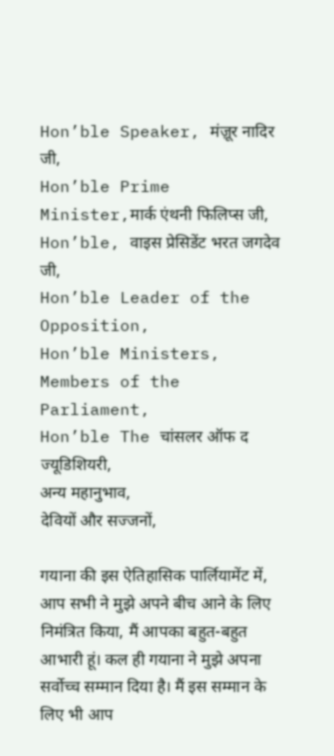Hon’ble Speaker, मंज़ूर नादिर जी,
Hon’ble Prime Minister,मार्क एंथनी फिलिप्स जी,
Hon’ble, वाइस प्रेसिडेंट भरत जगदेव जी,
Hon’ble Leader of the Opposition,
Hon’ble Ministers,
Members of the Parliament,
Hon’ble The चांसलर ऑफ द ज्यूडिशियरी,
अन्य महानुभाव,
देवियों और सज्जनों,

गयाना की इस ऐतिहासिक पार्लियामेंट में, आप सभी ने मुझे अपने बीच आने के लिए निमंत्रित किया, मैं आपका बहुत-बहुत आभारी हूं। कल ही गयाना ने मुझे अपना सर्वोच्च सम्मान दिया है। मैं इस सम्मान के लिए भी आप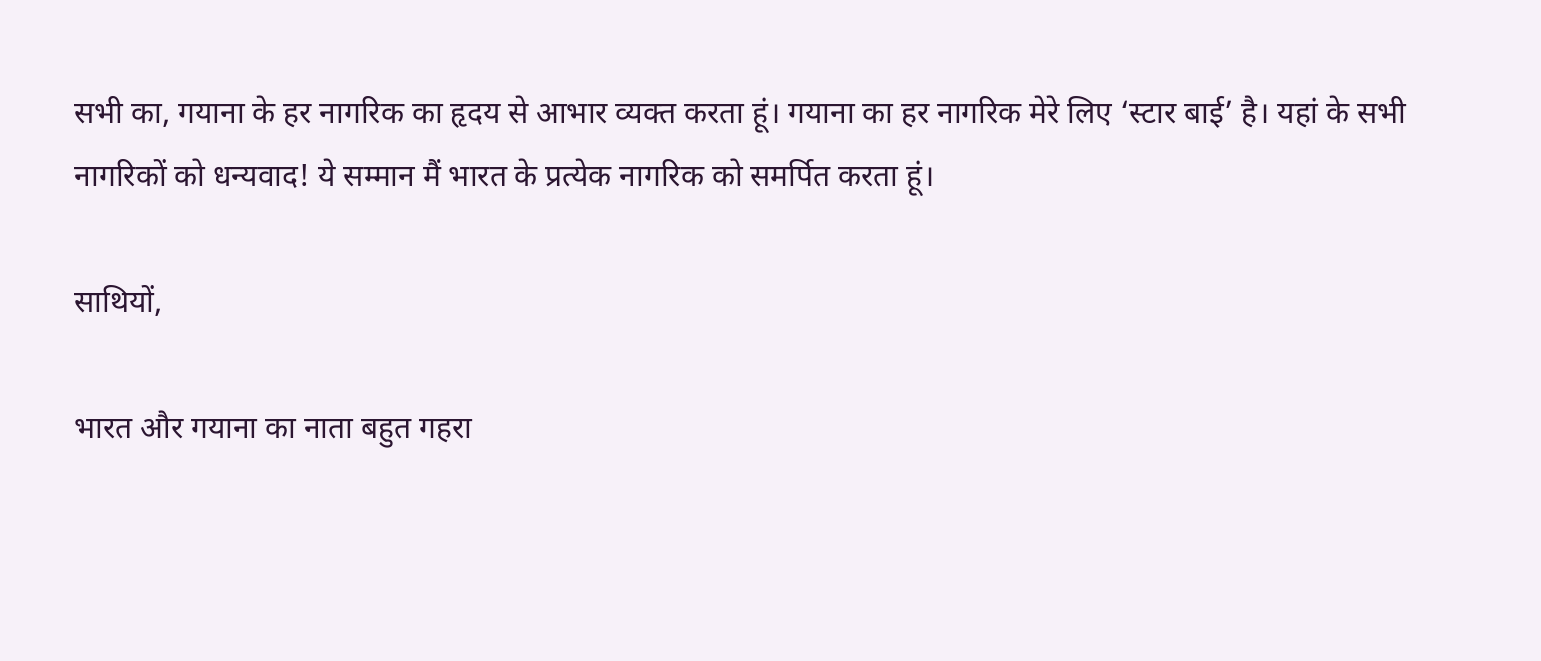सभी का, गयाना के हर नागरिक का हृदय से आभार व्यक्त करता हूं। गयाना का हर नागरिक मेरे लिए ‘स्टार बाई’ है। यहां के सभी नागरिकों को धन्यवाद! ये सम्मान मैं भारत के प्रत्येक नागरिक को समर्पित करता हूं।

साथियों,

भारत और गयाना का नाता बहुत गहरा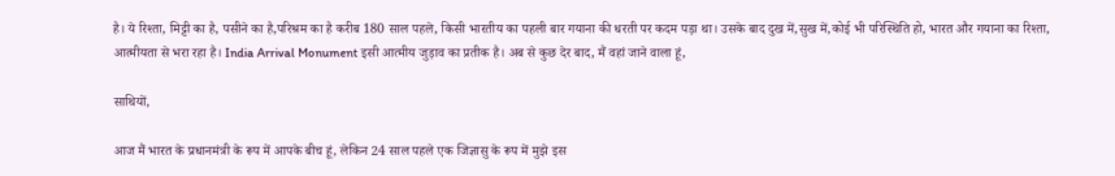है। ये रिश्ता, मिट्टी का है, पसीने का है,परिश्रम का है करीब 180 साल पहले, किसी भारतीय का पहली बार गयाना की धरती पर कदम पड़ा था। उसके बाद दुख में,सुख में,कोई भी परिस्थिति हो, भारत और गयाना का रिश्ता, आत्मीयता से भरा रहा है। India Arrival Monument इसी आत्मीय जुड़ाव का प्रतीक है। अब से कुछ देर बाद, मैं वहां जाने वाला हूं,

साथियों,

आज मैं भारत के प्रधानमंत्री के रूप में आपके बीच हूं, लेकिन 24 साल पहले एक जिज्ञासु के रूप में मुझे इस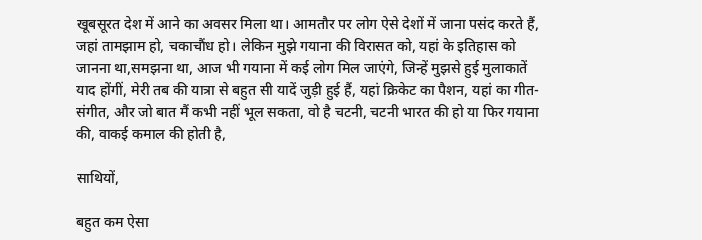खूबसूरत देश में आने का अवसर मिला था। आमतौर पर लोग ऐसे देशों में जाना पसंद करते हैं, जहां तामझाम हो, चकाचौंध हो। लेकिन मुझे गयाना की विरासत को, यहां के इतिहास को जानना था,समझना था, आज भी गयाना में कई लोग मिल जाएंगे, जिन्हें मुझसे हुई मुलाकातें याद होंगीं, मेरी तब की यात्रा से बहुत सी यादें जुड़ी हुई हैं, यहां क्रिकेट का पैशन, यहां का गीत-संगीत, और जो बात मैं कभी नहीं भूल सकता, वो है चटनी, चटनी भारत की हो या फिर गयाना की, वाकई कमाल की होती है,

साथियों,

बहुत कम ऐसा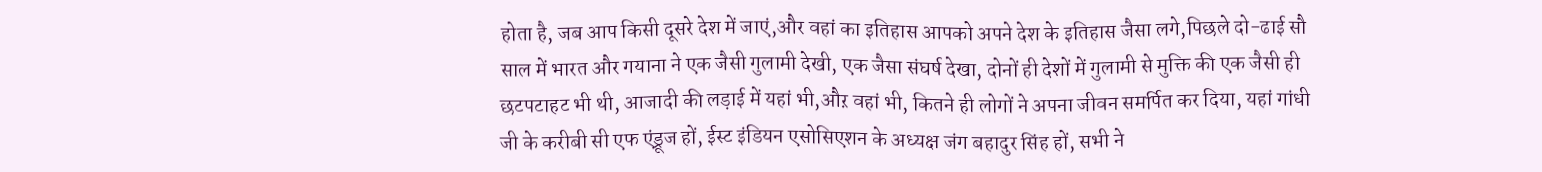होता है, जब आप किसी दूसरे देश में जाएं,और वहां का इतिहास आपको अपने देश के इतिहास जैसा लगे,पिछले दो-ढाई सौ साल में भारत और गयाना ने एक जैसी गुलामी देखी, एक जैसा संघर्ष देखा, दोनों ही देशों में गुलामी से मुक्ति की एक जैसी ही छटपटाहट भी थी, आजादी की लड़ाई में यहां भी,औऱ वहां भी, कितने ही लोगों ने अपना जीवन समर्पित कर दिया, यहां गांधी जी के करीबी सी एफ एंड्रूज हों, ईस्ट इंडियन एसोसिएशन के अध्यक्ष जंग बहादुर सिंह हों, सभी ने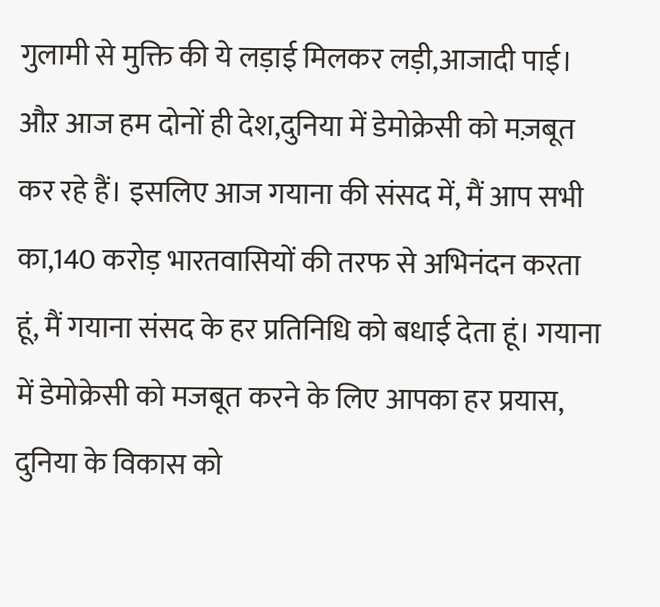गुलामी से मुक्ति की ये लड़ाई मिलकर लड़ी,आजादी पाई। औऱ आज हम दोनों ही देश,दुनिया में डेमोक्रेसी को मज़बूत कर रहे हैं। इसलिए आज गयाना की संसद में, मैं आप सभी का,140 करोड़ भारतवासियों की तरफ से अभिनंदन करता हूं, मैं गयाना संसद के हर प्रतिनिधि को बधाई देता हूं। गयाना में डेमोक्रेसी को मजबूत करने के लिए आपका हर प्रयास, दुनिया के विकास को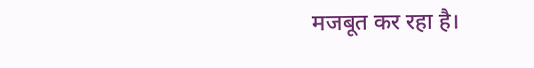मजबूत कर रहा है।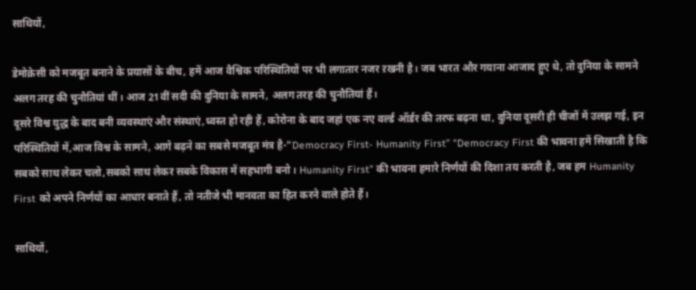साथियों,

डेमोक्रेसी को मजबूत बनाने के प्रयासों के बीच, हमें आज वैश्विक परिस्थितियों पर भी लगातार नजर ऱखनी है। जब भारत और गयाना आजाद हुए थे, तो दुनिया के सामने अलग तरह की चुनौतियां थीं। आज 21वीं सदी की दुनिया के सामने, अलग तरह की चुनौतियां हैं।
दूसरे विश्व युद्ध के बाद बनी व्यवस्थाएं और संस्थाएं,ध्वस्त हो रही हैं, कोरोना के बाद जहां एक नए वर्ल्ड ऑर्डर की तरफ बढ़ना था, दुनिया दूसरी ही चीजों में उलझ गई, इन परिस्थितियों में,आज विश्व के सामने, आगे बढ़ने का सबसे मजबूत मंत्र है-"Democracy First- Humanity First” "Democracy First की भावना हमें सिखाती है कि सबको साथ लेकर चलो,सबको साथ लेकर सबके विकास में सहभागी बनो। Humanity First” की भावना हमारे निर्णयों की दिशा तय करती है, जब हम Humanity First को अपने निर्णयों का आधार बनाते हैं, तो नतीजे भी मानवता का हित करने वाले होते हैं।

साथियों,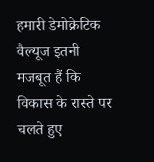हमारी डेमोक्रेटिक वैल्यूज इतनी मजबूत हैं कि विकास के रास्ते पर चलते हुए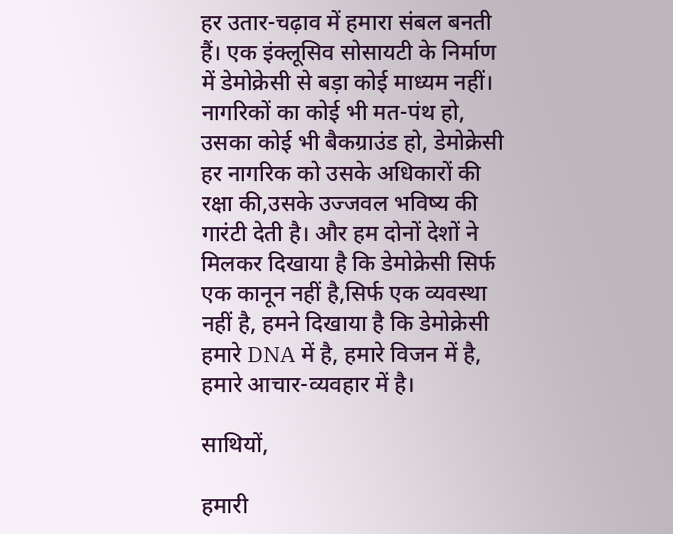हर उतार-चढ़ाव में हमारा संबल बनती हैं। एक इंक्लूसिव सोसायटी के निर्माण में डेमोक्रेसी से बड़ा कोई माध्यम नहीं। नागरिकों का कोई भी मत-पंथ हो, उसका कोई भी बैकग्राउंड हो, डेमोक्रेसी हर नागरिक को उसके अधिकारों की रक्षा की,उसके उज्जवल भविष्य की गारंटी देती है। और हम दोनों देशों ने मिलकर दिखाया है कि डेमोक्रेसी सिर्फ एक कानून नहीं है,सिर्फ एक व्यवस्था नहीं है, हमने दिखाया है कि डेमोक्रेसी हमारे DNA में है, हमारे विजन में है, हमारे आचार-व्यवहार में है।

साथियों,

हमारी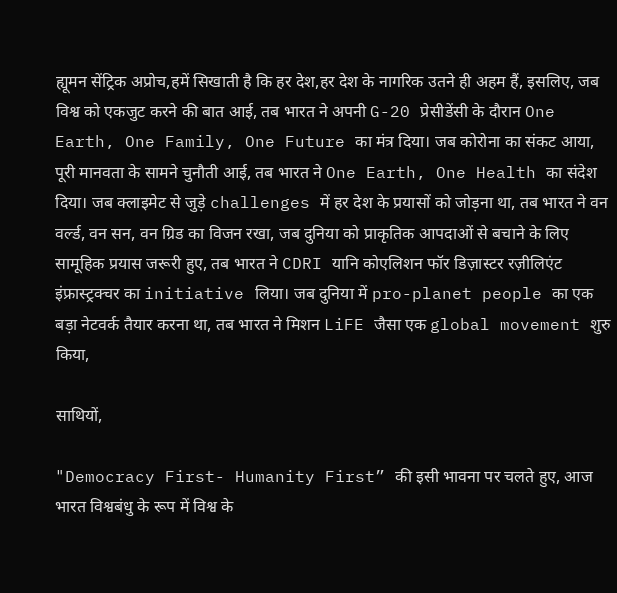ह्यूमन सेंट्रिक अप्रोच,हमें सिखाती है कि हर देश,हर देश के नागरिक उतने ही अहम हैं, इसलिए, जब विश्व को एकजुट करने की बात आई, तब भारत ने अपनी G-20 प्रेसीडेंसी के दौरान One Earth, One Family, One Future का मंत्र दिया। जब कोरोना का संकट आया, पूरी मानवता के सामने चुनौती आई, तब भारत ने One Earth, One Health का संदेश दिया। जब क्लाइमेट से जुड़े challenges में हर देश के प्रयासों को जोड़ना था, तब भारत ने वन वर्ल्ड, वन सन, वन ग्रिड का विजन रखा, जब दुनिया को प्राकृतिक आपदाओं से बचाने के लिए सामूहिक प्रयास जरूरी हुए, तब भारत ने CDRI यानि कोएलिशन फॉर डिज़ास्टर रज़ीलिएंट इंफ्रास्ट्रक्चर का initiative लिया। जब दुनिया में pro-planet people का एक बड़ा नेटवर्क तैयार करना था, तब भारत ने मिशन LiFE जैसा एक global movement शुरु किया,

साथियों,

"Democracy First- Humanity First” की इसी भावना पर चलते हुए, आज भारत विश्वबंधु के रूप में विश्व के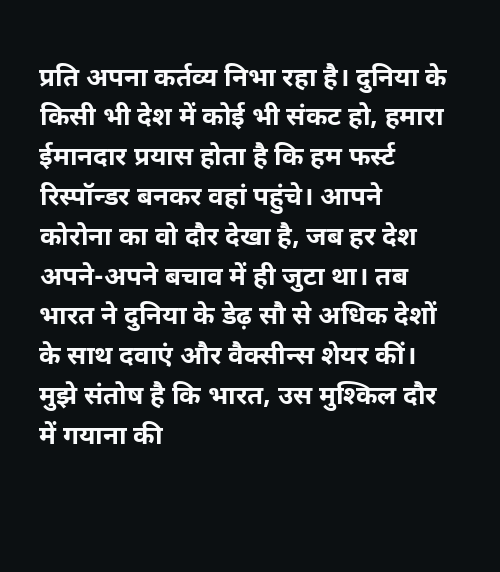प्रति अपना कर्तव्य निभा रहा है। दुनिया के किसी भी देश में कोई भी संकट हो, हमारा ईमानदार प्रयास होता है कि हम फर्स्ट रिस्पॉन्डर बनकर वहां पहुंचे। आपने कोरोना का वो दौर देखा है, जब हर देश अपने-अपने बचाव में ही जुटा था। तब भारत ने दुनिया के डेढ़ सौ से अधिक देशों के साथ दवाएं और वैक्सीन्स शेयर कीं। मुझे संतोष है कि भारत, उस मुश्किल दौर में गयाना की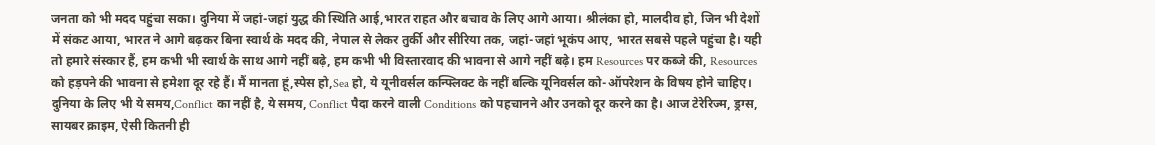जनता को भी मदद पहुंचा सका। दुनिया में जहां-जहां युद्ध की स्थिति आई,भारत राहत और बचाव के लिए आगे आया। श्रीलंका हो, मालदीव हो, जिन भी देशों में संकट आया, भारत ने आगे बढ़कर बिना स्वार्थ के मदद की, नेपाल से लेकर तुर्की और सीरिया तक, जहां-जहां भूकंप आए, भारत सबसे पहले पहुंचा है। यही तो हमारे संस्कार हैं, हम कभी भी स्वार्थ के साथ आगे नहीं बढ़े, हम कभी भी विस्तारवाद की भावना से आगे नहीं बढ़े। हम Resources पर कब्जे की, Resources को हड़पने की भावना से हमेशा दूर रहे हैं। मैं मानता हूं,स्पेस हो,Sea हो, ये यूनीवर्सल कन्फ्लिक्ट के नहीं बल्कि यूनिवर्सल को-ऑपरेशन के विषय होने चाहिए। दुनिया के लिए भी ये समय,Conflict का नहीं है, ये समय, Conflict पैदा करने वाली Conditions को पहचानने और उनको दूर करने का है। आज टेरेरिज्म, ड्रग्स, सायबर क्राइम, ऐसी कितनी ही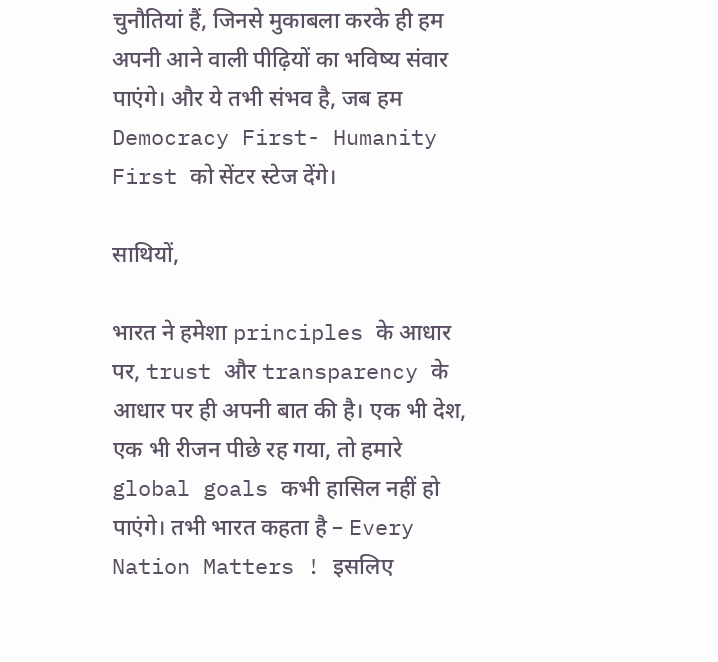चुनौतियां हैं, जिनसे मुकाबला करके ही हम अपनी आने वाली पीढ़ियों का भविष्य संवार पाएंगे। और ये तभी संभव है, जब हम Democracy First- Humanity First को सेंटर स्टेज देंगे।

साथियों,

भारत ने हमेशा principles के आधार पर, trust और transparency के आधार पर ही अपनी बात की है। एक भी देश, एक भी रीजन पीछे रह गया, तो हमारे global goals कभी हासिल नहीं हो पाएंगे। तभी भारत कहता है – Every Nation Matters ! इसलिए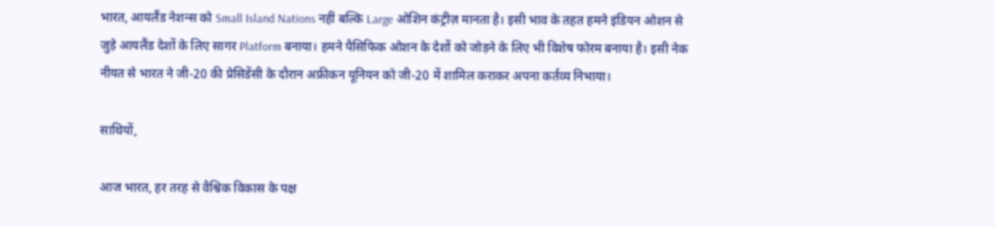भारत, आयलैंड नेशन्स को Small Island Nations नहीं बल्कि Large ओशिन कंट्रीज़ मानता है। इसी भाव के तहत हमने इंडियन ओशन से जुड़े आयलैंड देशों के लिए सागर Platform बनाया। हमने पैसिफिक ओशन के देशों को जोड़ने के लिए भी विशेष फोरम बनाया है। इसी नेक नीयत से भारत ने जी-20 की प्रेसिडेंसी के दौरान अफ्रीकन यूनियन को जी-20 में शामिल कराकर अपना कर्तव्य निभाया।

साथियों,

आज भारत, हर तरह से वैश्विक विकास के पक्ष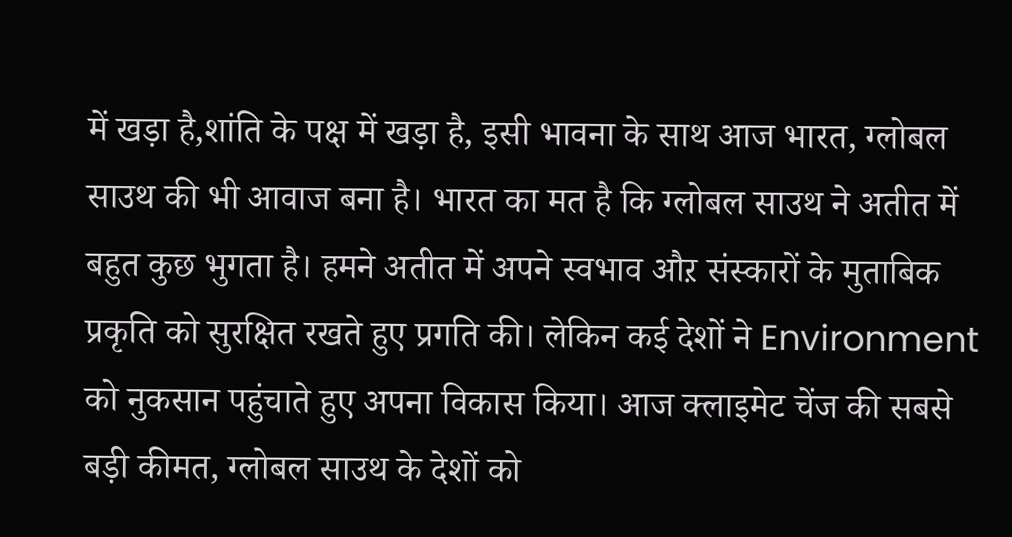में खड़ा है,शांति के पक्ष में खड़ा है, इसी भावना के साथ आज भारत, ग्लोबल साउथ की भी आवाज बना है। भारत का मत है कि ग्लोबल साउथ ने अतीत में बहुत कुछ भुगता है। हमने अतीत में अपने स्वभाव औऱ संस्कारों के मुताबिक प्रकृति को सुरक्षित रखते हुए प्रगति की। लेकिन कई देशों ने Environment को नुकसान पहुंचाते हुए अपना विकास किया। आज क्लाइमेट चेंज की सबसे बड़ी कीमत, ग्लोबल साउथ के देशों को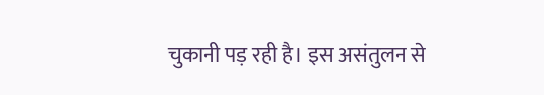चुकानी पड़ रही है। इस असंतुलन से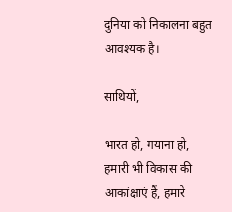दुनिया को निकालना बहुत आवश्यक है।

साथियों,

भारत हो, गयाना हो, हमारी भी विकास की आकांक्षाएं हैं, हमारे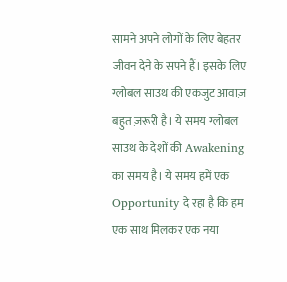सामने अपने लोगों के लिए बेहतर जीवन देने के सपने हैं। इसके लिए ग्लोबल साउथ की एकजुट आवाज़ बहुत ज़रूरी है। ये समय ग्लोबल साउथ के देशों की Awakening का समय है। ये समय हमें एक Opportunity दे रहा है कि हम एक साथ मिलकर एक नया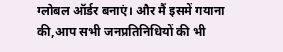ग्लोबल ऑर्डर बनाएं। और मैं इसमें गयाना की,आप सभी जनप्रतिनिधियों की भी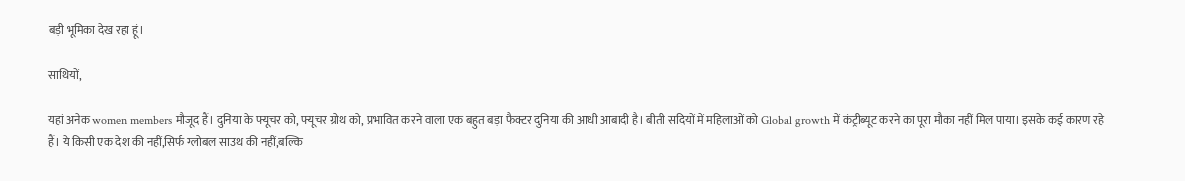बड़ी भूमिका देख रहा हूं।

साथियों,

यहां अनेक women members मौजूद हैं। दुनिया के फ्यूचर को, फ्यूचर ग्रोथ को, प्रभावित करने वाला एक बहुत बड़ा फैक्टर दुनिया की आधी आबादी है। बीती सदियों में महिलाओं को Global growth में कंट्रीब्यूट करने का पूरा मौका नहीं मिल पाया। इसके कई कारण रहे हैं। ये किसी एक देश की नहीं,सिर्फ ग्लोबल साउथ की नहीं,बल्कि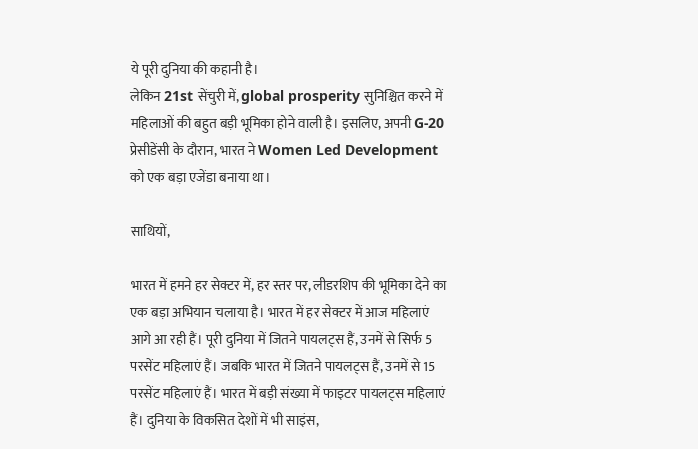ये पूरी दुनिया की कहानी है।
लेकिन 21st सेंचुरी में, global prosperity सुनिश्चित करने में महिलाओं की बहुत बड़ी भूमिका होने वाली है। इसलिए, अपनी G-20 प्रेसीडेंसी के दौरान, भारत ने Women Led Development को एक बड़ा एजेंडा बनाया था।

साथियों,

भारत में हमने हर सेक्टर में, हर स्तर पर, लीडरशिप की भूमिका देने का एक बड़ा अभियान चलाया है। भारत में हर सेक्टर में आज महिलाएं आगे आ रही हैं। पूरी दुनिया में जितने पायलट्स हैं, उनमें से सिर्फ 5 परसेंट महिलाएं हैं। जबकि भारत में जितने पायलट्स हैं, उनमें से 15 परसेंट महिलाएं हैं। भारत में बड़ी संख्या में फाइटर पायलट्स महिलाएं हैं। दुनिया के विकसित देशों में भी साइंस,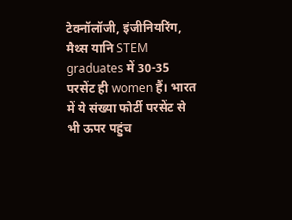टेक्नॉलॉजी, इंजीनियरिंग, मैथ्स यानि STEM graduates में 30-35 परसेंट ही women हैं। भारत में ये संख्या फोर्टी परसेंट से भी ऊपर पहुंच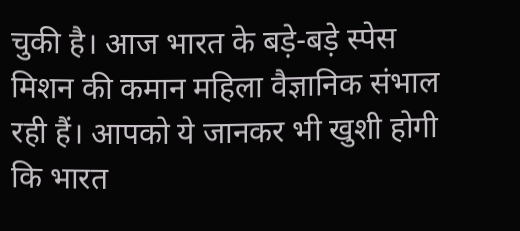चुकी है। आज भारत के बड़े-बड़े स्पेस मिशन की कमान महिला वैज्ञानिक संभाल रही हैं। आपको ये जानकर भी खुशी होगी कि भारत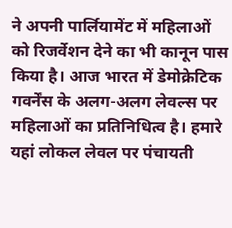ने अपनी पार्लियामेंट में महिलाओं को रिजर्वेशन देने का भी कानून पास किया है। आज भारत में डेमोक्रेटिक गवर्नेंस के अलग-अलग लेवल्स पर महिलाओं का प्रतिनिधित्व है। हमारे यहां लोकल लेवल पर पंचायती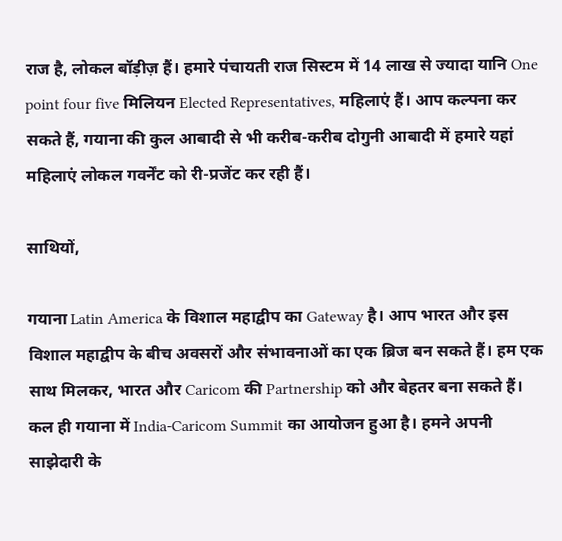राज है, लोकल बॉड़ीज़ हैं। हमारे पंचायती राज सिस्टम में 14 लाख से ज्यादा यानि One point four five मिलियन Elected Representatives, महिलाएं हैं। आप कल्पना कर सकते हैं, गयाना की कुल आबादी से भी करीब-करीब दोगुनी आबादी में हमारे यहां महिलाएं लोकल गवर्नेंट को री-प्रजेंट कर रही हैं।

साथियों,

गयाना Latin America के विशाल महाद्वीप का Gateway है। आप भारत और इस विशाल महाद्वीप के बीच अवसरों और संभावनाओं का एक ब्रिज बन सकते हैं। हम एक साथ मिलकर, भारत और Caricom की Partnership को और बेहतर बना सकते हैं। कल ही गयाना में India-Caricom Summit का आयोजन हुआ है। हमने अपनी साझेदारी के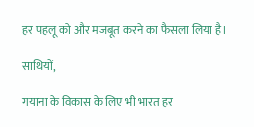हर पहलू को और मजबूत करने का फैसला लिया है।

साथियों,

गयाना के विकास के लिए भी भारत हर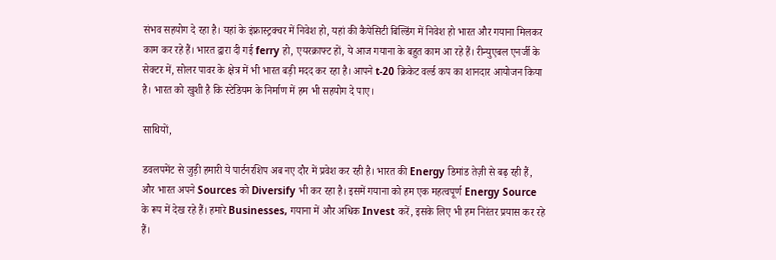संभव सहयोग दे रहा है। यहां के इंफ्रास्ट्रक्चर में निवेश हो, यहां की कैपेसिटी बिल्डिंग में निवेश हो भारत और गयाना मिलकर काम कर रहे हैं। भारत द्वारा दी गई ferry हो, एयरक्राफ्ट हों, ये आज गयाना के बहुत काम आ रहे हैं। रीन्युएबल एनर्जी के सेक्टर में, सोलर पावर के क्षेत्र में भी भारत बड़ी मदद कर रहा है। आपने t-20 क्रिकेट वर्ल्ड कप का शानदार आयोजन किया है। भारत को खुशी है कि स्टेडियम के निर्माण में हम भी सहयोग दे पाए।

साथियों,

डवलपमेंट से जुड़ी हमारी ये पार्टनरशिप अब नए दौर में प्रवेश कर रही है। भारत की Energy डिमांड तेज़ी से बढ़ रही हैं, और भारत अपने Sources को Diversify भी कर रहा है। इसमें गयाना को हम एक महत्वपूर्ण Energy Source के रूप में देख रहे हैं। हमारे Businesses, गयाना में और अधिक Invest करें, इसके लिए भी हम निरंतर प्रयास कर रहे हैं।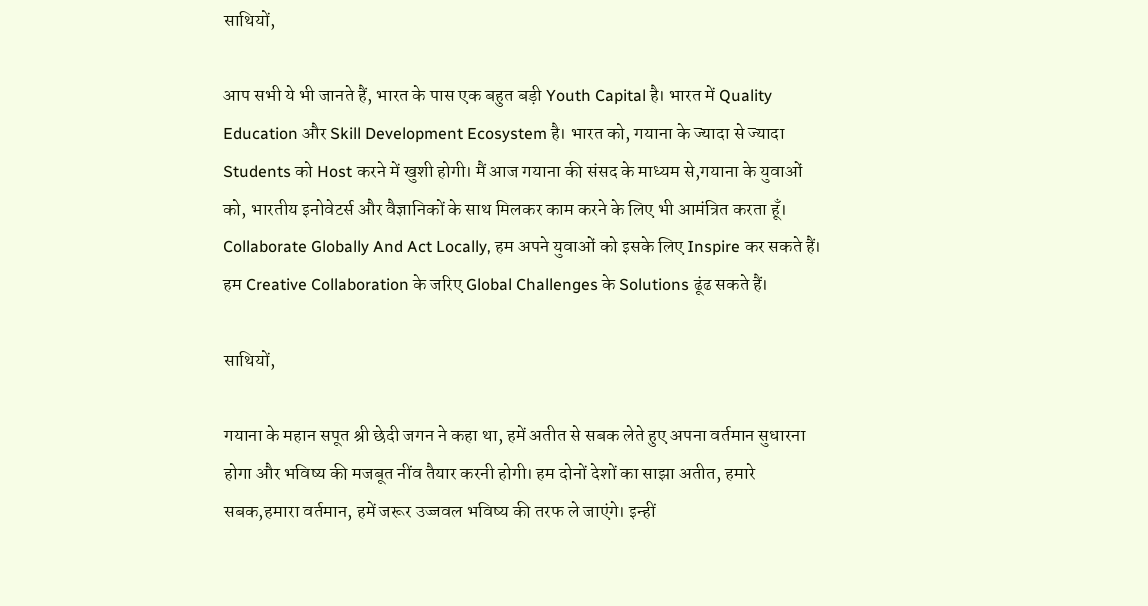साथियों,

आप सभी ये भी जानते हैं, भारत के पास एक बहुत बड़ी Youth Capital है। भारत में Quality Education और Skill Development Ecosystem है। भारत को, गयाना के ज्यादा से ज्यादा Students को Host करने में खुशी होगी। मैं आज गयाना की संसद के माध्यम से,गयाना के युवाओं को, भारतीय इनोवेटर्स और वैज्ञानिकों के साथ मिलकर काम करने के लिए भी आमंत्रित करता हूँ। Collaborate Globally And Act Locally, हम अपने युवाओं को इसके लिए Inspire कर सकते हैं। हम Creative Collaboration के जरिए Global Challenges के Solutions ढूंढ सकते हैं।

साथियों,

गयाना के महान सपूत श्री छेदी जगन ने कहा था, हमें अतीत से सबक लेते हुए अपना वर्तमान सुधारना होगा और भविष्य की मजबूत नींव तैयार करनी होगी। हम दोनों देशों का साझा अतीत, हमारे सबक,हमारा वर्तमान, हमें जरूर उज्जवल भविष्य की तरफ ले जाएंगे। इन्हीं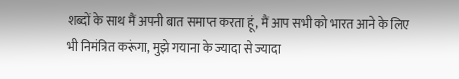शब्दों के साथ मैं अपनी बात समाप्त करता हूं, मैं आप सभी को भारत आने के लिए भी निमंत्रित करूंगा, मुझे गयाना के ज्यादा से ज्यादा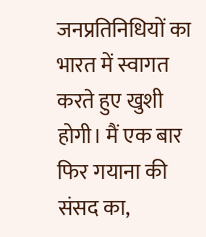जनप्रतिनिधियों का भारत में स्वागत करते हुए खुशी होगी। मैं एक बार फिर गयाना की संसद का,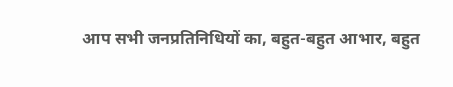आप सभी जनप्रतिनिधियों का, बहुत-बहुत आभार, बहुत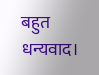बहुत धन्यवाद।